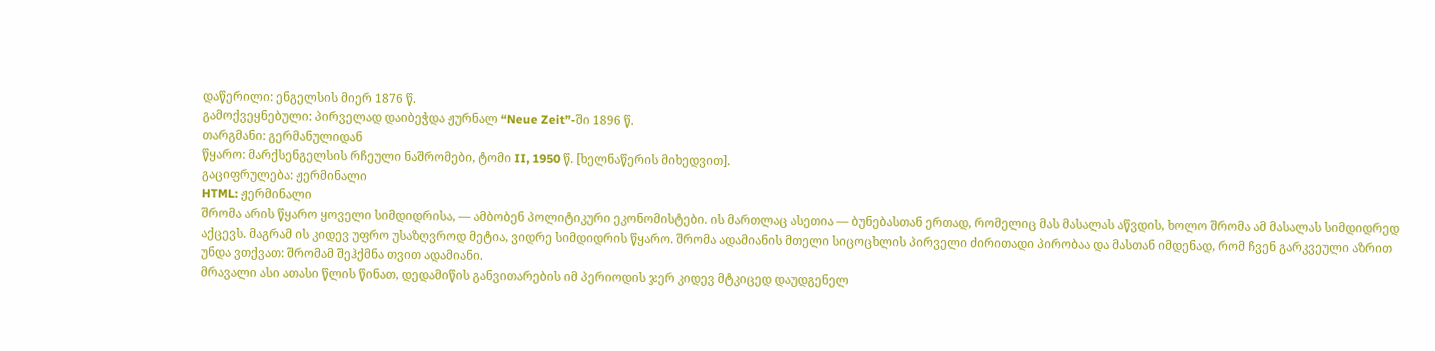დაწერილი: ენგელსის მიერ 1876 წ.
გამოქვეყნებული: პირველად დაიბეჭდა ჟურნალ “Neue Zeit”-ში 1896 წ.
თარგმანი: გერმანულიდან
წყარო: მარქსენგელსის რჩეული ნაშრომები, ტომი II, 1950 წ. [ხელნაწერის მიხედვით].
გაციფრულება: ჟერმინალი
HTML: ჟერმინალი
შრომა არის წყარო ყოველი სიმდიდრისა, — ამბობენ პოლიტიკური ეკონომისტები. ის მართლაც ასეთია — ბუნებასთან ერთად, რომელიც მას მასალას აწვდის, ხოლო შრომა ამ მასალას სიმდიდრედ აქცევს. მაგრამ ის კიდევ უფრო უსაზღვროდ მეტია, ვიდრე სიმდიდრის წყარო. შრომა ადამიანის მთელი სიცოცხლის პირველი ძირითადი პირობაა და მასთან იმდენად, რომ ჩვენ გარკვეული აზრით უნდა ვთქვათ: შრომამ შეჰქმნა თვით ადამიანი.
მრავალი ასი ათასი წლის წინათ, დედამიწის განვითარების იმ პერიოდის ჯერ კიდევ მტკიცედ დაუდგენელ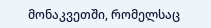მონაკვეთში, რომელსაც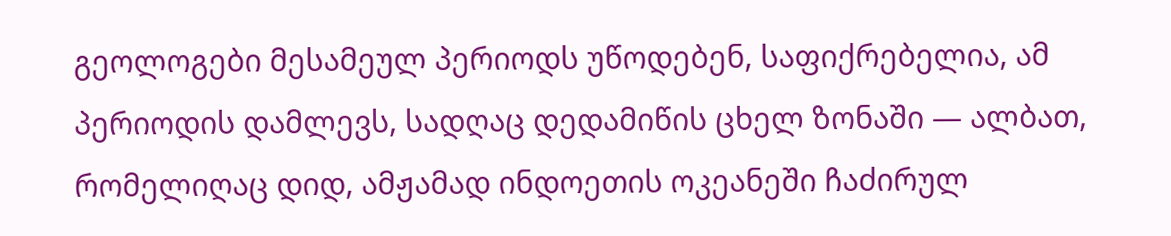გეოლოგები მესამეულ პერიოდს უწოდებენ, საფიქრებელია, ამ პერიოდის დამლევს, სადღაც დედამიწის ცხელ ზონაში — ალბათ, რომელიღაც დიდ, ამჟამად ინდოეთის ოკეანეში ჩაძირულ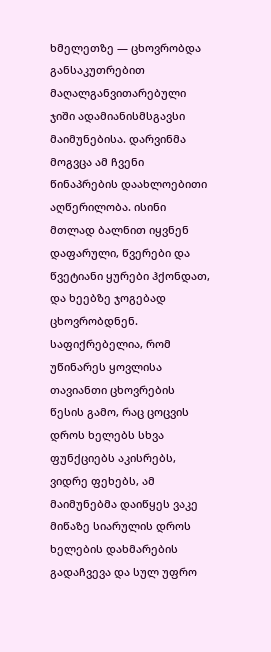ხმელეთზე — ცხოვრობდა განსაკუთრებით მაღალგანვითარებული ჯიში ადამიანისმსგავსი მაიმუნებისა. დარვინმა მოგვცა ამ ჩვენი წინაპრების დაახლოებითი აღწერილობა. ისინი მთლად ბალნით იყვნენ დაფარული, წვერები და წვეტიანი ყურები ჰქონდათ, და ხეებზე ჯოგებად ცხოვრობდნენ.
საფიქრებელია, რომ უწინარეს ყოვლისა თავიანთი ცხოვრების წესის გამო, რაც ცოცვის დროს ხელებს სხვა ფუნქციებს აკისრებს, ვიდრე ფეხებს, ამ მაიმუნებმა დაიწყეს ვაკე მიწაზე სიარულის დროს ხელების დახმარების გადაჩვევა და სულ უფრო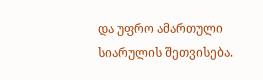და უფრო ამართული სიარულის შეთვისება.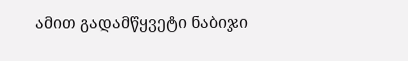ამით გადამწყვეტი ნაბიჯი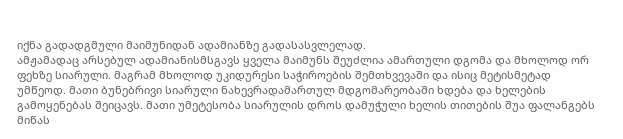იქნა გადადგმული მაიმუნიდან ადამიანზე გადასასვლელად.
ამჟამადაც არსებულ ადამიანისმსგავს ყველა მაიმუნს შეუძლია ამართული დგომა და მხოლოდ ორ ფეხზე სიარული. მაგრამ მხოლოდ უკიდურესი საჭიროების შემთხვევაში და ისიც მეტისმეტად უმწეოდ. მათი ბუნებრივი სიარული ნახევრადამართულ მდგომარეობაში ხდება და ხელების გამოყენებას შეიცავს. მათი უმეტესობა სიარულის დროს დამუჭული ხელის თითების შუა ფალანგებს მიწას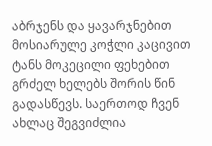აბრჯენს და ყავარჯნებით მოსიარულე კოჭლი კაცივით ტანს მოკეცილი ფეხებით გრძელ ხელებს შორის წინ გადასწევს. საერთოდ ჩვენ ახლაც შეგვიძლია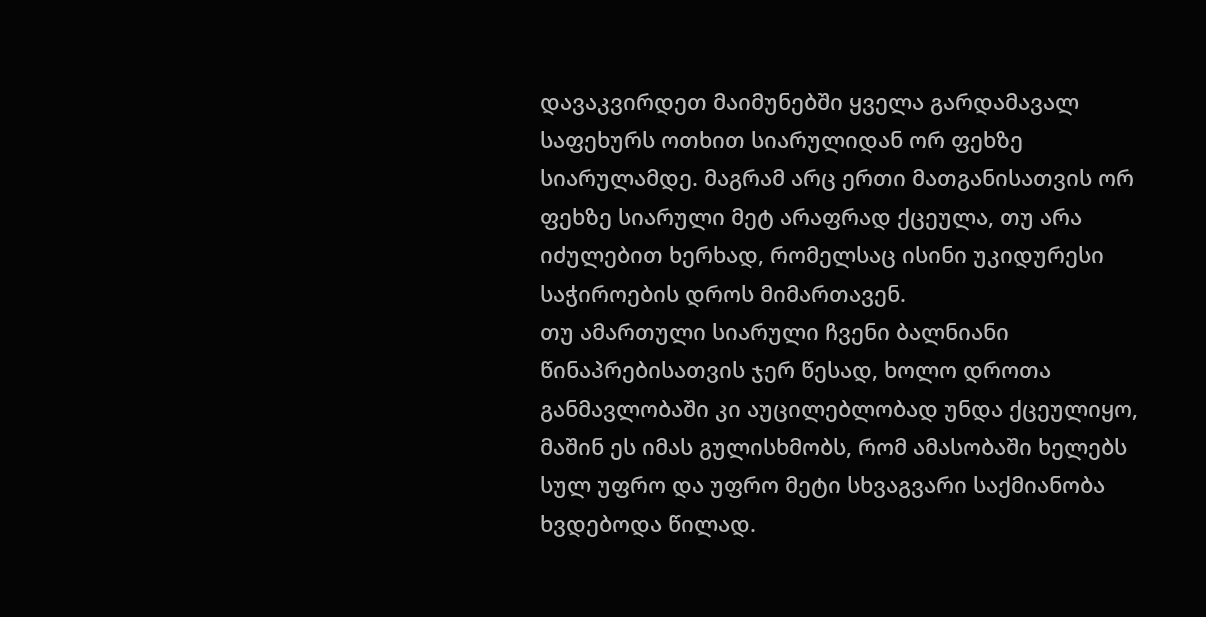დავაკვირდეთ მაიმუნებში ყველა გარდამავალ საფეხურს ოთხით სიარულიდან ორ ფეხზე სიარულამდე. მაგრამ არც ერთი მათგანისათვის ორ ფეხზე სიარული მეტ არაფრად ქცეულა, თუ არა იძულებით ხერხად, რომელსაც ისინი უკიდურესი საჭიროების დროს მიმართავენ.
თუ ამართული სიარული ჩვენი ბალნიანი წინაპრებისათვის ჯერ წესად, ხოლო დროთა განმავლობაში კი აუცილებლობად უნდა ქცეულიყო, მაშინ ეს იმას გულისხმობს, რომ ამასობაში ხელებს სულ უფრო და უფრო მეტი სხვაგვარი საქმიანობა ხვდებოდა წილად.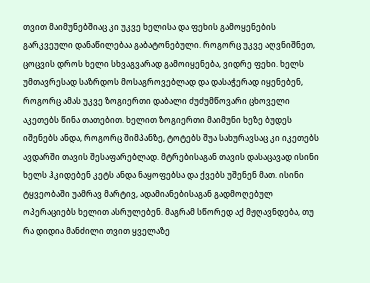თვით მაიმუნებშიაც კი უკვე ხელისა და ფეხის გამოყენების გარკვეული დანაწილებაა გაბატონებული. როგორც უკვე აღვნიშნეთ, ცოცვის დროს ხელი სხვაგვარად გამოიყენება, ვიდრე ფეხი. ხელს უმთავრესად საზრდოს მოსაგროვებლად და დასაჭერად იყენებენ, როგორც ამას უკვე ზოგიერთი დაბალი ძუძუმწოვარი ცხოველი აკეთებს წინა თათებით. ხელით ზოგიერთი მაიმუნი ხეზე ბუდეს იშენებს ანდა, როგორც შიმპანზე, ტოტებს შუა სახურავსაც კი იკეთებს ავდარში თავის შესაფარებლად. მტრებისაგან თავის დასაცავად ისინი ხელს ჰკიდებენ კეტს ანდა ნაყოფებსა და ქვებს უშენენ მათ. ისინი ტყვეობაში უამრავ მარტივ, ადამიანებისაგან გადმოღებულ ოპერაციებს ხელით ასრულებენ. მაგრამ სწორედ აქ მჟღავნდება, თუ რა დიდია მანძილი თვით ყველაზე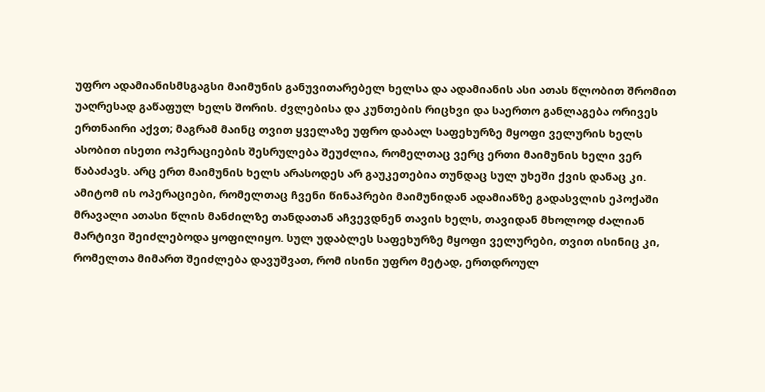უფრო ადამიანისმსგაგსი მაიმუნის განუვითარებელ ხელსა და ადამიანის ასი ათას წლობით შრომით უაღრესად გაწაფულ ხელს შორის. ძვლებისა და კუნთების რიცხვი და საერთო განლაგება ორივეს ერთნაირი აქვთ; მაგრამ მაინც თვით ყველაზე უფრო დაბალ საფეხურზე მყოფი ველურის ხელს ასობით ისეთი ოპერაციების შესრულება შეუძლია, რომელთაც ვერც ერთი მაიმუნის ხელი ვერ წაბაძავს. არც ერთ მაიმუნის ხელს არასოდეს არ გაუკეთებია თუნდაც სულ უხეში ქვის დანაც კი.
ამიტომ ის ოპერაციები, რომელთაც ჩვენი წინაპრები მაიმუნიდან ადამიანზე გადასვლის ეპოქაში მრავალი ათასი წლის მანძილზე თანდათან აჩვევდნენ თავის ხელს, თავიდან მხოლოდ ძალიან მარტივი შეიძლებოდა ყოფილიყო. სულ უდაბლეს საფეხურზე მყოფი ველურები, თვით ისინიც კი, რომელთა მიმართ შეიძლება დავუშვათ, რომ ისინი უფრო მეტად, ერთდროულ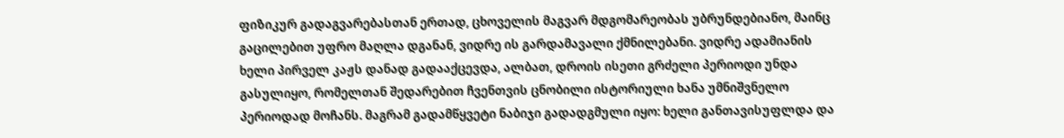ფიზიკურ გადაგვარებასთან ერთად, ცხოველის მაგვარ მდგომარეობას უბრუნდებიანო, მაინც გაცილებით უფრო მაღლა დგანან, ვიდრე ის გარდამავალი ქმნილებანი. ვიდრე ადამიანის ხელი პირველ კაჟს დანად გადააქცევდა, ალბათ, დროის ისეთი გრძელი პერიოდი უნდა გასულიყო, რომელთან შედარებით ჩვენთვის ცნობილი ისტორიული ხანა უმნიშვნელო პერიოდად მოჩანს. მაგრამ გადამწყვეტი ნაბიჯი გადადგმული იყო: ხელი განთავისუფლდა და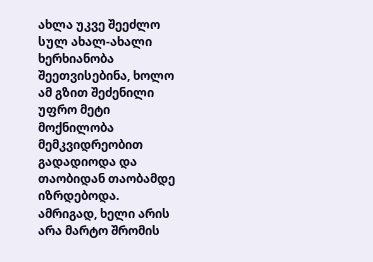ახლა უკვე შეეძლო სულ ახალ-ახალი ხერხიანობა შეეთვისებინა, ხოლო ამ გზით შეძენილი უფრო მეტი მოქნილობა მემკვიდრეობით გადადიოდა და თაობიდან თაობამდე იზრდებოდა.
ამრიგად, ხელი არის არა მარტო შრომის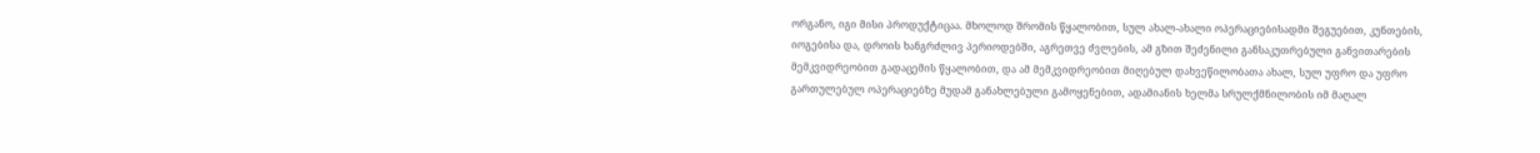ორგანო, იგი მისი პროდუქტიცაა. მხოლოდ შრომის წყალობით, სულ ახალ-ახალი ოპერაციებისადმი შეგუებით, კუნთების, იოგებისა და, დროის ხანგრძლივ პერიოდებში, აგრეთვე ძვლების, ამ გზით შეძენილი განსაკუთრებული განვითარების მემკვიდრეობით გადაცემის წყალობით, და ამ მემკვიდრეობით მიღებულ დახვეწილობათა ახალ, სულ უფრო და უფრო გართულებულ ოპერაციებზე მუდამ განახლებული გამოყენებით, ადამიანის ხელმა სრულქმნილობის იმ მაღალ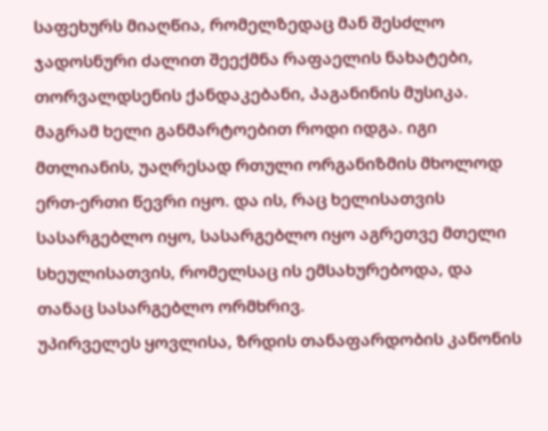საფეხურს მიაღწია, რომელზედაც მან შესძლო ჯადოსნური ძალით შეექმნა რაფაელის ნახატები, თორვალდსენის ქანდაკებანი, პაგანინის მუსიკა.
მაგრამ ხელი განმარტოებით როდი იდგა. იგი მთლიანის, უაღრესად რთული ორგანიზმის მხოლოდ ერთ-ერთი წევრი იყო. და ის, რაც ხელისათვის სასარგებლო იყო, სასარგებლო იყო აგრეთვე მთელი სხეულისათვის, რომელსაც ის ემსახურებოდა, და თანაც სასარგებლო ორმხრივ.
უპირველეს ყოვლისა, ზრდის თანაფარდობის კანონის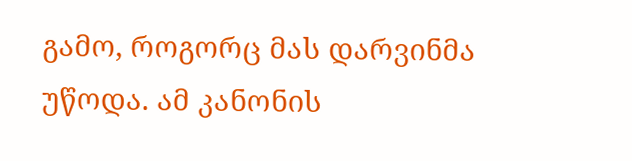გამო, როგორც მას დარვინმა უწოდა. ამ კანონის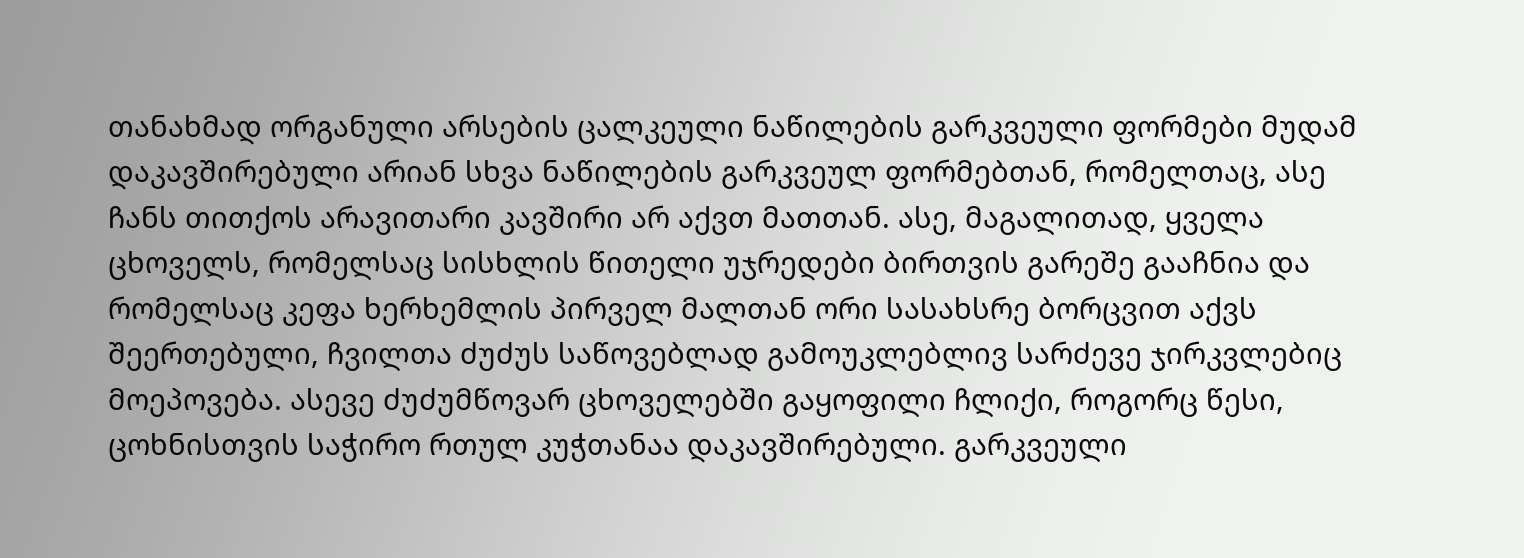თანახმად ორგანული არსების ცალკეული ნაწილების გარკვეული ფორმები მუდამ დაკავშირებული არიან სხვა ნაწილების გარკვეულ ფორმებთან, რომელთაც, ასე ჩანს თითქოს არავითარი კავშირი არ აქვთ მათთან. ასე, მაგალითად, ყველა ცხოველს, რომელსაც სისხლის წითელი უჯრედები ბირთვის გარეშე გააჩნია და რომელსაც კეფა ხერხემლის პირველ მალთან ორი სასახსრე ბორცვით აქვს შეერთებული, ჩვილთა ძუძუს საწოვებლად გამოუკლებლივ სარძევე ჯირკვლებიც მოეპოვება. ასევე ძუძუმწოვარ ცხოველებში გაყოფილი ჩლიქი, როგორც წესი, ცოხნისთვის საჭირო რთულ კუჭთანაა დაკავშირებული. გარკვეული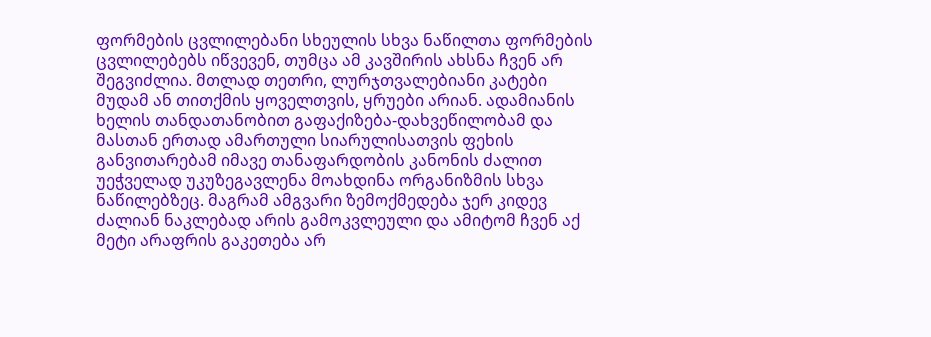ფორმების ცვლილებანი სხეულის სხვა ნაწილთა ფორმების ცვლილებებს იწვევენ, თუმცა ამ კავშირის ახსნა ჩვენ არ შეგვიძლია. მთლად თეთრი, ლურჯთვალებიანი კატები მუდამ ან თითქმის ყოველთვის, ყრუები არიან. ადამიანის ხელის თანდათანობით გაფაქიზება-დახვეწილობამ და მასთან ერთად ამართული სიარულისათვის ფეხის განვითარებამ იმავე თანაფარდობის კანონის ძალით უეჭველად უკუზეგავლენა მოახდინა ორგანიზმის სხვა ნაწილებზეც. მაგრამ ამგვარი ზემოქმედება ჯერ კიდევ ძალიან ნაკლებად არის გამოკვლეული და ამიტომ ჩვენ აქ მეტი არაფრის გაკეთება არ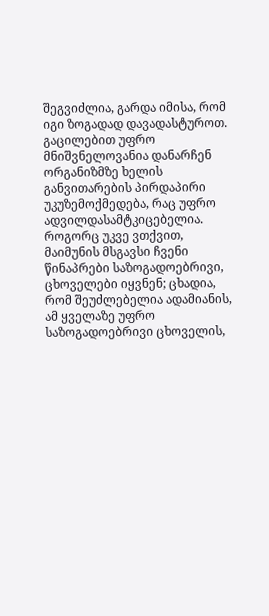შეგვიძლია, გარდა იმისა, რომ იგი ზოგადად დავადასტუროთ.
გაცილებით უფრო მნიშვნელოვანია დანარჩენ ორგანიზმზე ხელის განვითარების პირდაპირი უკუზემოქმედება, რაც უფრო ადვილდასამტკიცებელია. როგორც უკვე ვთქვით, მაიმუნის მსგავსი ჩვენი წინაპრები საზოგადოებრივი, ცხოველები იყვნენ; ცხადია, რომ შეუძლებელია ადამიანის, ამ ყველაზე უფრო საზოგადოებრივი ცხოველის,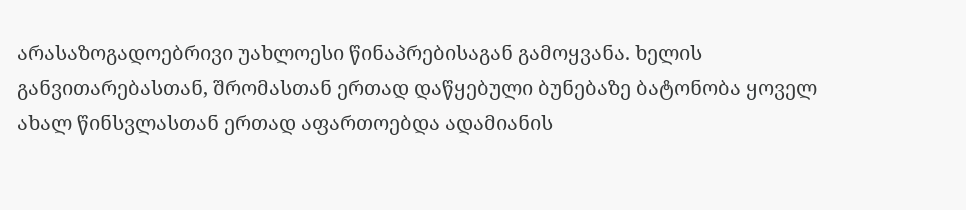არასაზოგადოებრივი უახლოესი წინაპრებისაგან გამოყვანა. ხელის განვითარებასთან, შრომასთან ერთად დაწყებული ბუნებაზე ბატონობა ყოველ ახალ წინსვლასთან ერთად აფართოებდა ადამიანის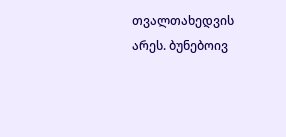თვალთახედვის არეს. ბუნებოივ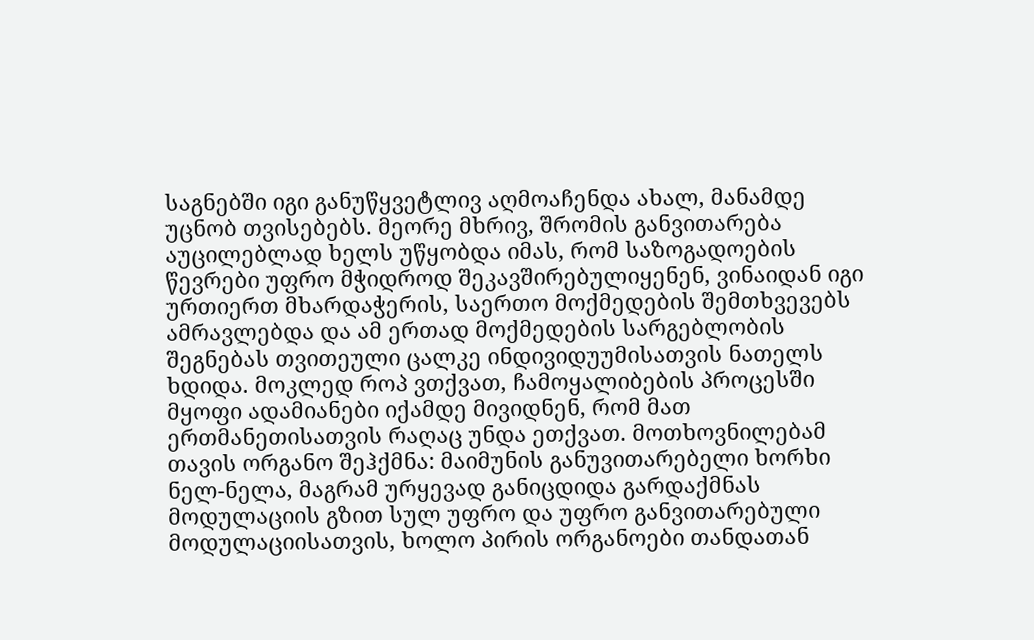საგნებში იგი განუწყვეტლივ აღმოაჩენდა ახალ, მანამდე უცნობ თვისებებს. მეორე მხრივ, შრომის განვითარება აუცილებლად ხელს უწყობდა იმას, რომ საზოგადოების წევრები უფრო მჭიდროდ შეკავშირებულიყენენ, ვინაიდან იგი ურთიერთ მხარდაჭერის, საერთო მოქმედების შემთხვევებს ამრავლებდა და ამ ერთად მოქმედების სარგებლობის შეგნებას თვითეული ცალკე ინდივიდუუმისათვის ნათელს ხდიდა. მოკლედ როპ ვთქვათ, ჩამოყალიბების პროცესში მყოფი ადამიანები იქამდე მივიდნენ, რომ მათ ერთმანეთისათვის რაღაც უნდა ეთქვათ. მოთხოვნილებამ თავის ორგანო შეჰქმნა: მაიმუნის განუვითარებელი ხორხი ნელ-ნელა, მაგრამ ურყევად განიცდიდა გარდაქმნას მოდულაციის გზით სულ უფრო და უფრო განვითარებული მოდულაციისათვის, ხოლო პირის ორგანოები თანდათან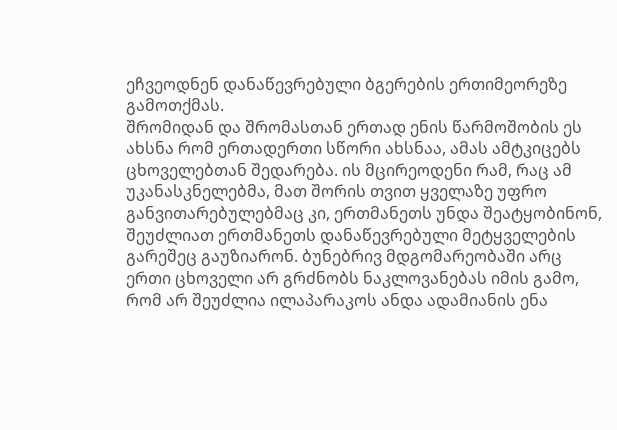ეჩვეოდნენ დანაწევრებული ბგერების ერთიმეორეზე გამოთქმას.
შრომიდან და შრომასთან ერთად ენის წარმოშობის ეს ახსნა რომ ერთადერთი სწორი ახსნაა, ამას ამტკიცებს ცხოველებთან შედარება. ის მცირეოდენი რამ, რაც ამ უკანასკნელებმა, მათ შორის თვით ყველაზე უფრო განვითარებულებმაც კი, ერთმანეთს უნდა შეატყობინონ, შეუძლიათ ერთმანეთს დანაწევრებული მეტყველების გარეშეც გაუზიარონ. ბუნებრივ მდგომარეობაში არც ერთი ცხოველი არ გრძნობს ნაკლოვანებას იმის გამო, რომ არ შეუძლია ილაპარაკოს ანდა ადამიანის ენა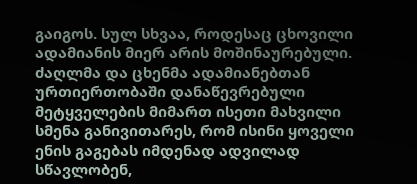გაიგოს. სულ სხვაა, როდესაც ცხოვილი ადამიანის მიერ არის მოშინაურებული. ძაღლმა და ცხენმა ადამიანებთან ურთიერთობაში დანაწევრებული მეტყველების მიმართ ისეთი მახვილი სმენა განივითარეს, რომ ისინი ყოველი ენის გაგებას იმდენად ადვილად სწავლობენ,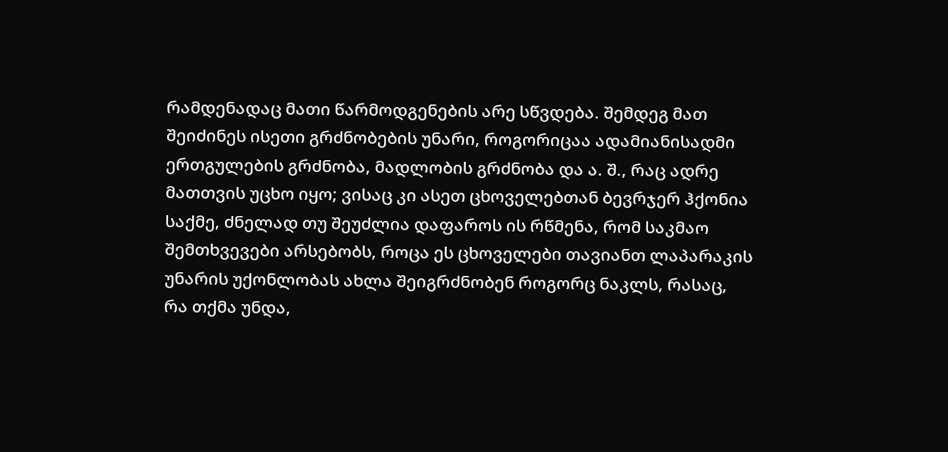რამდენადაც მათი წარმოდგენების არე სწვდება. შემდეგ მათ შეიძინეს ისეთი გრძნობების უნარი, როგორიცაა ადამიანისადმი ერთგულების გრძნობა, მადლობის გრძნობა და ა. შ., რაც ადრე მათთვის უცხო იყო; ვისაც კი ასეთ ცხოველებთან ბევრჯერ ჰქონია საქმე, ძნელად თუ შეუძლია დაფაროს ის რწმენა, რომ საკმაო შემთხვევები არსებობს, როცა ეს ცხოველები თავიანთ ლაპარაკის უნარის უქონლობას ახლა შეიგრძნობენ როგორც ნაკლს, რასაც, რა თქმა უნდა,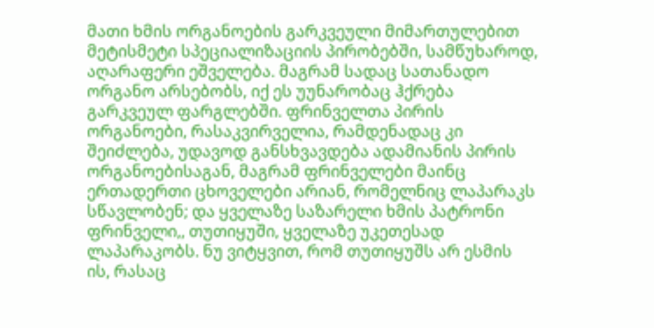მათი ხმის ორგანოების გარკვეული მიმართულებით მეტისმეტი სპეციალიზაციის პირობებში, სამწუხაროდ, აღარაფერი ეშველება. მაგრამ სადაც სათანადო ორგანო არსებობს, იქ ეს უუნარობაც ჰქრება გარკვეულ ფარგლებში. ფრინველთა პირის ორგანოები, რასაკვირველია, რამდენადაც კი შეიძლება, უდავოდ განსხვავდება ადამიანის პირის ორგანოებისაგან, მაგრამ ფრინველები მაინც ერთადერთი ცხოველები არიან, რომელნიც ლაპარაკს სწავლობენ; და ყველაზე საზარელი ხმის პატრონი ფრინველი,, თუთიყუში, ყველაზე უკეთესად ლაპარაკობს. ნუ ვიტყვით, რომ თუთიყუშს არ ესმის ის, რასაც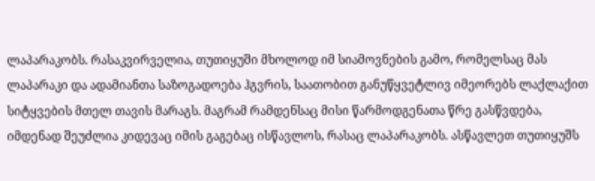ლაპარაკობს. რასაკვირველია, თუთიყუში მხოლოდ იმ სიამოვნების გამო, რომელსაც მას ლაპარაკი და ადამიანთა საზოგადოება ჰგვრის, საათობით განუწყვეტლივ იმეორებს ლაქლაქით სიტყვების მთელ თავის მარაგს. მაგრამ რამდენსაც მისი წარმოდგენათა წრე გასწვდება, იმდენად შეუძლია კიდევაც იმის გაგებაც ისწავლოს, რასაც ლაპარაკობს. ასწავლეთ თუთიყუშს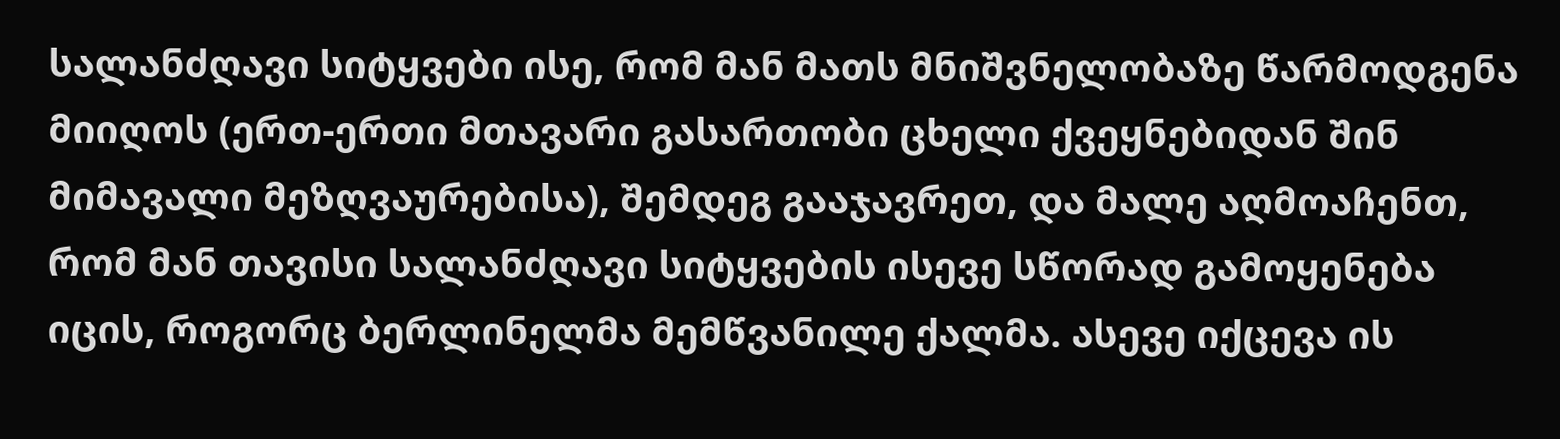სალანძღავი სიტყვები ისე, რომ მან მათს მნიშვნელობაზე წარმოდგენა მიიღოს (ერთ-ერთი მთავარი გასართობი ცხელი ქვეყნებიდან შინ მიმავალი მეზღვაურებისა), შემდეგ გააჯავრეთ, და მალე აღმოაჩენთ, რომ მან თავისი სალანძღავი სიტყვების ისევე სწორად გამოყენება იცის, როგორც ბერლინელმა მემწვანილე ქალმა. ასევე იქცევა ის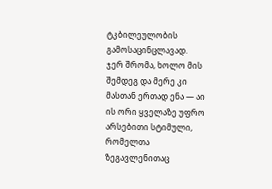ტკბილეულობის გამოსაცინცლავად.
ჯერ შრომა, ხოლო მის შემდეგ და მერე კი მასთან ერთად ენა — აი ის ორი ყველაზე უფრო არსებითი სტიმული, რომელთა ზეგავლენითაც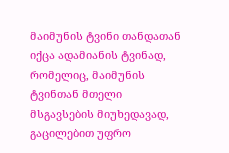მაიმუნის ტვინი თანდათან იქცა ადამიანის ტვინად, რომელიც, მაიმუნის ტვინთან მთელი მსგავსების მიუხედავად, გაცილებით უფრო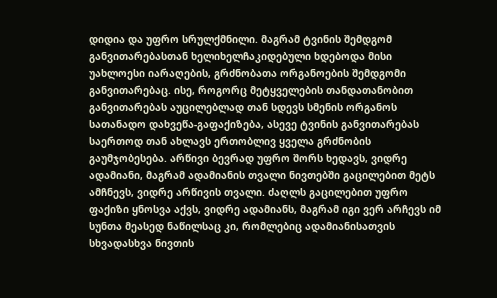დიდია და უფრო სრულქმნილი. მაგრამ ტვინის შემდგომ განვითარებასთან ხელიხელჩაკიდებული ხდებოდა მისი უახლოესი იარაღების, გრძნობათა ორგანოების შემდგომი განვითარებაც. ისე, როგორც მეტყველების თანდათანობით განვითარებას აუცილებლად თან სდევს სმენის ორგანოს სათანადო დახვეწა-გაფაქიზება, ასევე ტვინის განვითარებას საერთოდ თან ახლავს ერთობლივ ყველა გრძნობის გაუმჯობესება. არწივი ბევრად უფრო შორს ხედავს, ვიდრე ადამიანი, მაგრამ ადამიანის თვალი ნივთებში გაცილებით მეტს ამჩნევს, ვიდრე არწივის თვალი. ძაღლს გაცილებით უფრო ფაქიზი ყნოსვა აქვს, ვიდრე ადამიანს, მაგრამ იგი ვერ არჩევს იმ სუნთა მეასედ ნაწილსაც კი, რომლებიც ადამიანისათვის სხვადასხვა ნივთის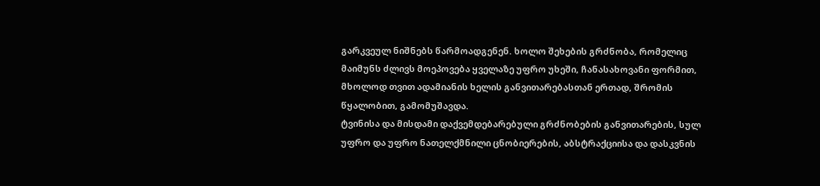გარკვეულ ნიშნებს წარმოადგენენ. ხოლო შეხების გრძნობა, რომელიც მაიმუნს ძლივს მოეპოვება ყველაზე უფრო უხეში, ჩანასახოვანი ფორმით, მხოლოდ თვით ადამიანის ხელის განვითარებასთან ერთად, შრომის წყალობით, გამომუშავდა.
ტვინისა და მისდამი დაქვემდებარებული გრძნობების განვითარების, სულ უფრო და უფრო ნათელქმნილი ცნობიერების, აბსტრაქციისა და დასკვნის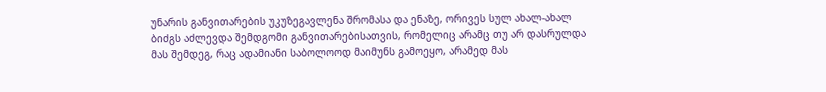უნარის განვითარების უკუზეგავლენა შრომასა და ენაზე, ორივეს სულ ახალ-ახალ ბიძგს აძლევდა შემდგომი განვითარებისათვის, რომელიც არამც თუ არ დასრულდა მას შემდეგ, რაც ადამიანი საბოლოოდ მაიმუნს გამოეყო, არამედ მას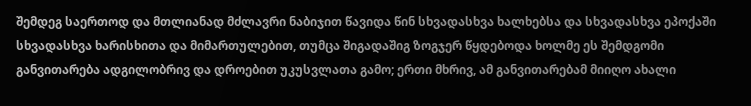შემდეგ საერთოდ და მთლიანად მძლავრი ნაბიჯით წავიდა წინ სხვადასხვა ხალხებსა და სხვადასხვა ეპოქაში სხვადასხვა ხარისხითა და მიმართულებით, თუმცა შიგადაშიგ ზოგჯერ წყდებოდა ხოლმე ეს შემდგომი განვითარება ადგილობრივ და დროებით უკუსვლათა გამო; ერთი მხრივ, ამ განვითარებამ მიიღო ახალი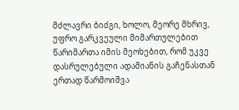მძლავრი ბიძგი, ხოლო, მეორე მხრივ, უფრო გარკვეული მიმართულებით წარიმართა იმის მეოხებით, რომ უკვე დასრულებული ადამიანის გაჩენასთან ერთად წარმოიშვა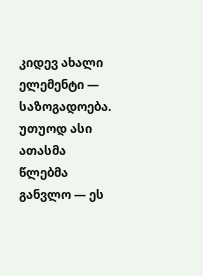კიდევ ახალი ელემენტი — საზოგადოება.
უთუოდ ასი ათასმა წლებმა განვლო — ეს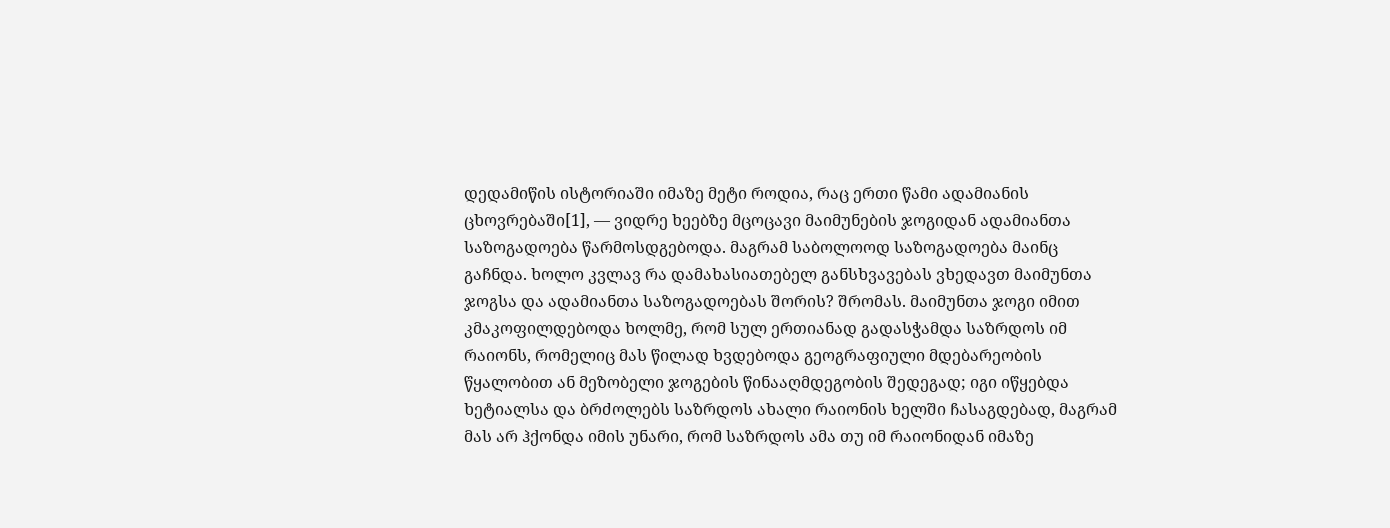დედამიწის ისტორიაში იმაზე მეტი როდია, რაც ერთი წამი ადამიანის ცხოვრებაში[1], — ვიდრე ხეებზე მცოცავი მაიმუნების ჯოგიდან ადამიანთა საზოგადოება წარმოსდგებოდა. მაგრამ საბოლოოდ საზოგადოება მაინც გაჩნდა. ხოლო კვლავ რა დამახასიათებელ განსხვავებას ვხედავთ მაიმუნთა ჯოგსა და ადამიანთა საზოგადოებას შორის? შრომას. მაიმუნთა ჯოგი იმით კმაკოფილდებოდა ხოლმე, რომ სულ ერთიანად გადასჭამდა საზრდოს იმ რაიონს, რომელიც მას წილად ხვდებოდა გეოგრაფიული მდებარეობის წყალობით ან მეზობელი ჯოგების წინააღმდეგობის შედეგად; იგი იწყებდა ხეტიალსა და ბრძოლებს საზრდოს ახალი რაიონის ხელში ჩასაგდებად, მაგრამ მას არ ჰქონდა იმის უნარი, რომ საზრდოს ამა თუ იმ რაიონიდან იმაზე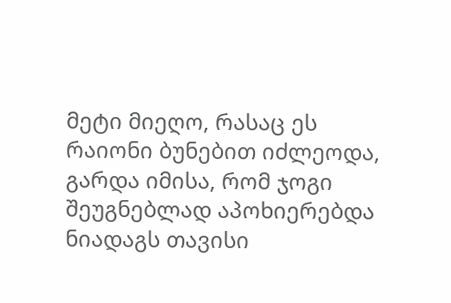მეტი მიეღო, რასაც ეს რაიონი ბუნებით იძლეოდა, გარდა იმისა, რომ ჯოგი შეუგნებლად აპოხიერებდა ნიადაგს თავისი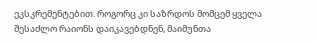ეკსკრემენტებით. როგორც კი საზრდოს მომცემ ყველა შესაძლო რაიონს დაიკავებდნენ, მაიმუნთა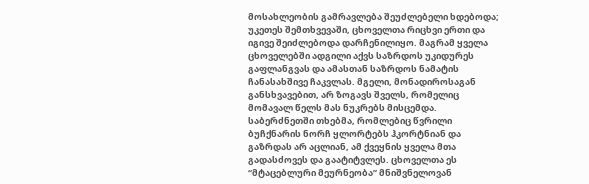მოსახლეობის გამრავლება შეუძლებელი ხდებოდა; უკეთეს შემთხვევაში, ცხოველთა რიცხვი ერთი და იგივე შეიძლებოდა დარჩენილიყო. მაგრამ ყველა ცხოველებში ადგილი აქვს საზრდოს უკიდურეს გაფლანგვას და ამასთან საზრდოს ნამატის ჩანასახშივე ჩაკვლას. მგელი, მონადიროსაგან განსხვავებით, არ ზოგავს შველს, რომელიც მომავალ წელს მას ნუკრებს მისცემდა. საბერძნეთში თხებმა, რომლებიც წვრილი ბუჩქნარის ნორჩ ყლორტებს ჰკორტნიან და გაზრდას არ აცლიან, ამ ქვეყნის ყველა მთა გადასძოვეს და გაატიტვლეს. ცხოველთა ეს “მტაცებლური მეურნეობა” მნიშვნელოვან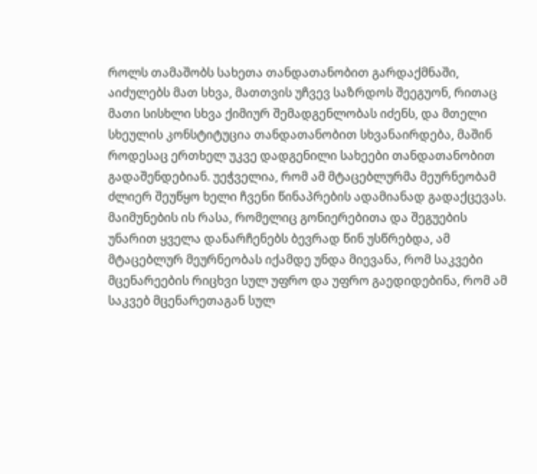როლს თამაშობს სახეთა თანდათანობით გარდაქმნაში, აიძულებს მათ სხვა, მათთვის უჩვევ საზრდოს შეეგუონ, რითაც მათი სისხლი სხვა ქიმიურ შემადგენლობას იძენს, და მთელი სხეულის კონსტიტუცია თანდათანობით სხვანაირდება, მაშინ როდესაც ერთხელ უკვე დადგენილი სახეები თანდათანობით გადაშენდებიან. უეჭველია, რომ ამ მტაცებლურმა მეურნეობამ ძლიერ შეუწყო ხელი ჩვენი წინაპრების ადამიანად გადაქცევას. მაიმუნების ის რასა, რომელიც გონიერებითა და შეგუების უნარით ყველა დანარჩენებს ბევრად წინ უსწრებდა, ამ მტაცებლურ მეურნეობას იქამდე უნდა მიევანა, რომ საკვები მცენარეების რიცხვი სულ უფრო და უფრო გაედიდებინა, რომ ამ საკვებ მცენარეთაგან სულ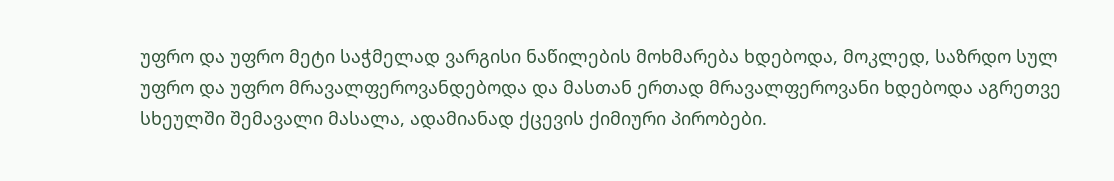უფრო და უფრო მეტი საჭმელად ვარგისი ნაწილების მოხმარება ხდებოდა, მოკლედ, საზრდო სულ უფრო და უფრო მრავალფეროვანდებოდა და მასთან ერთად მრავალფეროვანი ხდებოდა აგრეთვე სხეულში შემავალი მასალა, ადამიანად ქცევის ქიმიური პირობები.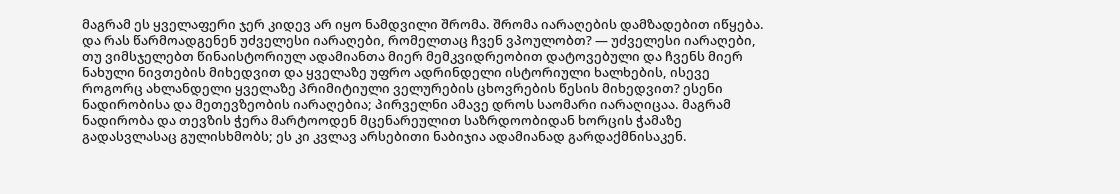მაგრამ ეს ყველაფერი ჯერ კიდევ არ იყო ნამდვილი შრომა. შრომა იარაღების დამზადებით იწყება. და რას წარმოადგენენ უძველესი იარაღები, რომელთაც ჩვენ ვპოულობთ? — უძველესი იარაღები, თუ ვიმსჯელებთ წინაისტორიულ ადამიანთა მიერ მემკვიდრეობით დატოვებული და ჩვენს მიერ ნახული ნივთების მიხედვით და ყველაზე უფრო ადრინდელი ისტორიული ხალხების, ისევე როგორც ახლანდელი ყველაზე პრიმიტიული ველურების ცხოვრების წესის მიხედვით? ესენი ნადირობისა და მეთევზეობის იარაღებია; პირველნი ამავე დროს საომარი იარაღიცაა. მაგრამ ნადირობა და თევზის ჭერა მარტოოდენ მცენარეულით საზრდოობიდან ხორცის ჭამაზე გადასვლასაც გულისხმობს; ეს კი კვლავ არსებითი ნაბიჯია ადამიანად გარდაქმნისაკენ.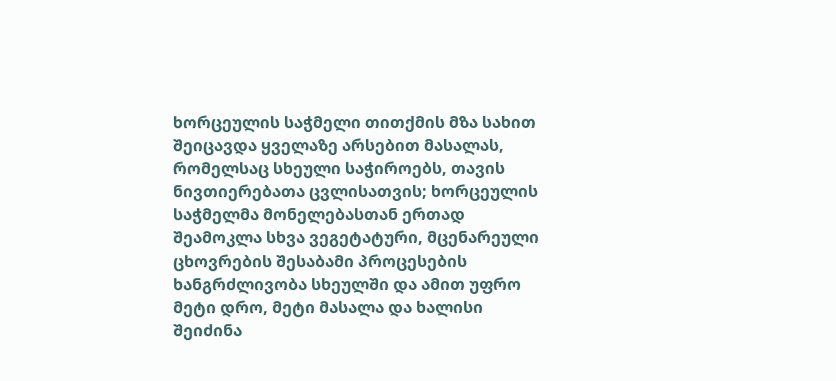ხორცეულის საჭმელი თითქმის მზა სახით შეიცავდა ყველაზე არსებით მასალას, რომელსაც სხეული საჭიროებს, თავის ნივთიერებათა ცვლისათვის; ხორცეულის საჭმელმა მონელებასთან ერთად შეამოკლა სხვა ვეგეტატური, მცენარეული ცხოვრების შესაბამი პროცესების ხანგრძლივობა სხეულში და ამით უფრო მეტი დრო, მეტი მასალა და ხალისი შეიძინა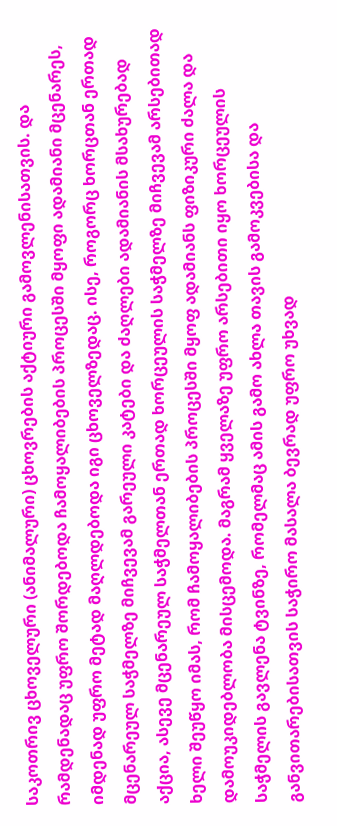საკოთრივ ცხოველური (ანიმალური) ცხოვრების აქტიური გამოვლენისათვის. და რამდენადაც უფრო შორდებოდა ჩამოყალიბების პროცესში მყოფი ადამიანი მცენარეს, იმდენად უფრო მეტად მაღლდებოდა იგი ცხოველზედაც. ისე, როგორც ხორცთან ერთად მცენარეულ საჭმელზე მიჩვევამ გარეული კატები და ძაღლები ადამიანის მსახურებად აქცია, ასევე მცენარეულ საჭმელთან ერთად ხორცეულის საჭმელზე მიჩვევამ არსებითად ხელი შეუწყო იმას, რომ ჩამოყალიბების პროცესში მყოფ ადამიანს ფიზიკური ძალა და დამოუკიდებლობა მისცემოდა. მაგრამ ყველაზე უფრო არსებითი იყო ხორცეულის საჭმელის გავლენა ტვინზე, რომელმაც ამის გამო ახლა თავის გამოკვებისა და განვითარებისათვის საჭირო მასალა ბევრად უფრო უხვად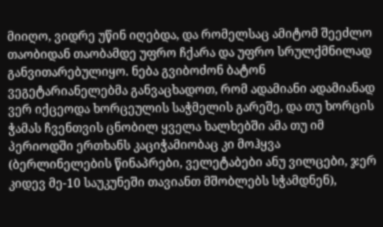მიიღო, ვიდრე უწინ იღებდა, და რომელსაც ამიტომ შეეძლო თაობიდან თაობამდე უფრო ჩქარა და უფრო სრულქმნილად განვითარებულიყო. ნება გვიბოძონ ბატონ ვეგეტარიანელებმა განვაცხადოთ, რომ ადამიანი ადამიანად ვერ იქცეოდა ხორცეულის საჭმელის გარეშე, და თუ ხორცის ჭამას ჩვენთვის ცნობილ ყველა ხალხებში ამა თუ იმ პერიოდში ერთხანს კაციჭამიობაც კი მოჰყვა (ბერლინელების წინაპრები, ველეტაბები ანუ ვილცები, ჯერ კიდევ მე-10 საუკუნეში თავიანთ მშობლებს სჭამდნენ),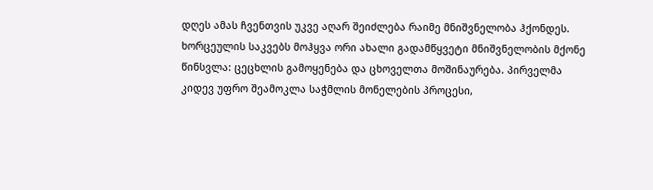დღეს ამას ჩვენთვის უკვე აღარ შეიძლება რაიმე მნიშვნელობა ჰქონდეს.
ხორცეულის საკვებს მოჰყვა ორი ახალი გადამწყვეტი მნიშვნელობის მქონე წინსვლა: ცეცხლის გამოყენება და ცხოველთა მოშინაურება. პირველმა კიდევ უფრო შეამოკლა საჭმლის მონელების პროცესი,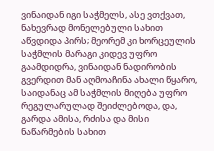ვინაიდან იგი საჭმელს, ასე ვთქვათ, ნახევრად მონელებული სახით აწვდიდა პირს; მეორემ კი ხორცეულის საჭმლის მარაგი კიდევ უფრო გაამდიდრა, ვინაიდან ნადირობის გვერდით მან აღმოაჩინა ახალი წყარო, საიდანაც ამ საჭმლის მიღება უფრო რეგულარულად შეიძლებოდა, და, გარდა ამისა, რძისა და მისი ნაწარმების სახით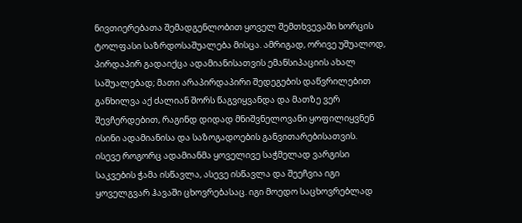ნივთიერებათა შემადგენლობით ყოველ შემთხვევაში ხორცის ტოლფასი საზრდოსაშუალება მისცა. ამრიგად, ორივე უშუალოდ, პირდაპირ გადაიქცა ადამიანისათვის ემანსიპაციის ახალ საშუალებად; მათი არაპირდაპირი შედეგების დაწვრილებით განხილვა აქ ძალიან შორს წაგვიყვანდა და მათზე ვერ შევჩერდებით, რაგინდ დიდად მნიშვნელოვანი ყოფილიყვნენ ისინი ადამიანისა და საზოგადოების განვითარებისათვის.
ისევე როგორც ადამიანმა ყოველივე საჭმელად ვარგისი საკვების ჭამა ისწავლა, ასევე ისწავლა და შეეჩვია იგი ყოველგვარ ჰავაში ცხოვრებასაც. იგი მოედო საცხოვრებლად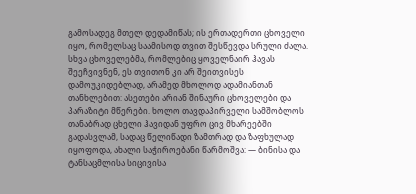გამოსადეგ მთელ დედამიწას; ის ერთადერთი ცხოველი იყო, რომელსაც საამისოდ თვით შესწევდა სრული ძალა. სხვა ცხოველებმა, რომლებიც ყოველნაირ ჰავას შეეჩვივნენ, ეს თვითონ კი არ შეითვისეს დამოუკიდებლად, არამედ მხოლოდ ადამიანთან თანხლებით: ასეთები არიან შინაური ცხოველები და პარაზიტი მწერები. ხოლო თავდაპირველი სამშობლოს თანაბრად ცხელი ჰავიდან უფრო ცივ მხარეებში გადასვლამ, სადაც წელიწადი ზამთრად და ზაფხულად იყოფოდა, ახალი საჭიროებანი წარმოშვა: — ბინისა და ტანსაცმლისა სიცივისა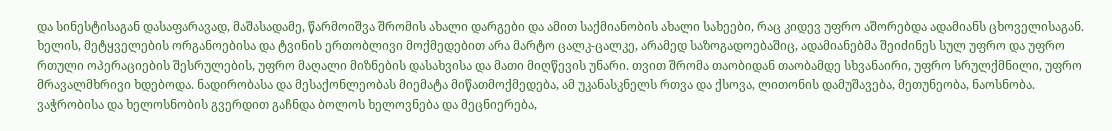და სინესტისაგან დასაფარავად, მაშასადამე, წარმოიშვა შრომის ახალი დარგები და ამით საქმიანობის ახალი სახეები, რაც კიდევ უფრო აშორებდა ადამიანს ცხოველისაგან.
ხელის, მეტყველების ორგანოებისა და ტვინის ერთობლივი მოქმედებით არა მარტო ცალკ-ცალკე, არამედ საზოგადოებაშიც, ადამიანებმა შეიძინეს სულ უფრო და უფრო რთული ოპერაციების შესრულების, უფრო მაღალი მიზნების დასახვისა და მათი მიღწევის უნარი. თვით შრომა თაობიდან თაობამდე სხვანაირი, უფრო სრულქმნილი, უფრო მრავალმხრივი ხდებოდა. ნადირობასა და მესაქონლეობას მიემატა მიწათმოქმედება, ამ უკანასკნელს რთვა და ქსოვა, ლითონის დამუშავება, მეთუნეობა, ნაოსნობა. ვაჭრობისა და ხელოსნობის გვერდით გაჩნდა ბოლოს ხელოვნება და მეცნიერება,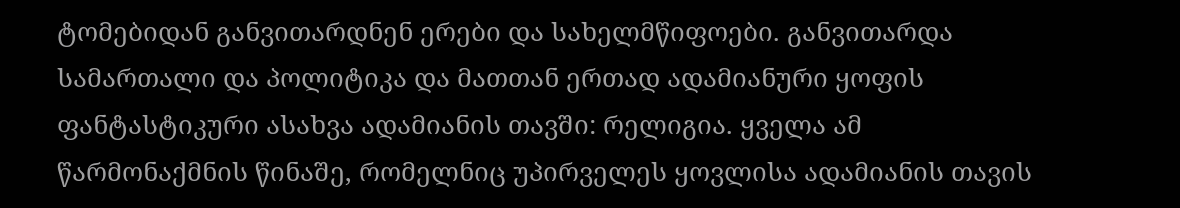ტომებიდან განვითარდნენ ერები და სახელმწიფოები. განვითარდა სამართალი და პოლიტიკა და მათთან ერთად ადამიანური ყოფის ფანტასტიკური ასახვა ადამიანის თავში: რელიგია. ყველა ამ წარმონაქმნის წინაშე, რომელნიც უპირველეს ყოვლისა ადამიანის თავის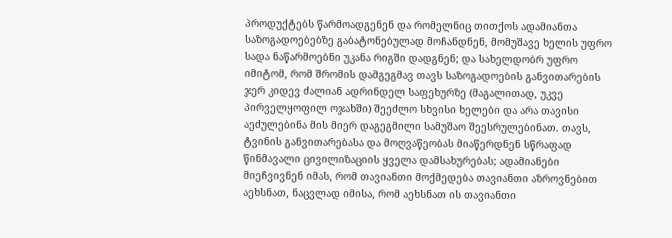პროდუქტებს წარმოადგენენ და რომელნიც თითქოს ადამიანთა საზოგადოებებზე გაბატონებულად მოჩანდნენ, მომუშავე ხელის უფრო სადა ნაწარმოებნი უკანა რიგში დადგნენ; და სახელდობრ უფრო იმიტომ, რომ შრომის დამგეგმავ თავს საზოგადოების განვითარების ჯერ კიდევ ძალიან ადრინდელ საფეხურზე (მაგალითად, უკვე პირველყოფილ ოჯახში) შეეძლო სხვისი ხელები და არა თავისი აეძულებინა მის მიერ დაგეგმილი სამუშაო შეესრულებინათ. თავს, ტვინის განვითარებასა და მოღვაწეობას მიაწერდნენ სწრაფად წინმავალი ცივილიზაციის ყველა დამსახურებას; ადამიანები მიეჩვივნენ იმას, რომ თავიანთი მოქმედება თავიანთი აზროვნებით აეხსნათ, ნაცვლად იმისა, რომ აეხსნათ ის თავიანთი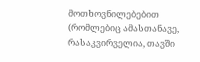მოთხოვნილებებით (რომლებიც ამასთანავე, რასაკვირველია, თავში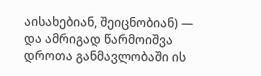აისახებიან, შეიცნობიან) — და ამრიგად წარმოიშვა დროთა განმავლობაში ის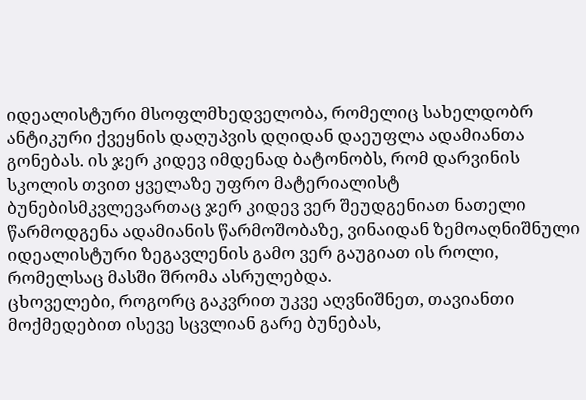იდეალისტური მსოფლმხედველობა, რომელიც სახელდობრ ანტიკური ქვეყნის დაღუპვის დღიდან დაეუფლა ადამიანთა გონებას. ის ჯერ კიდევ იმდენად ბატონობს, რომ დარვინის სკოლის თვით ყველაზე უფრო მატერიალისტ ბუნებისმკვლევართაც ჯერ კიდევ ვერ შეუდგენიათ ნათელი წარმოდგენა ადამიანის წარმოშობაზე, ვინაიდან ზემოაღნიშნული იდეალისტური ზეგავლენის გამო ვერ გაუგიათ ის როლი, რომელსაც მასში შრომა ასრულებდა.
ცხოველები, როგორც გაკვრით უკვე აღვნიშნეთ, თავიანთი მოქმედებით ისევე სცვლიან გარე ბუნებას,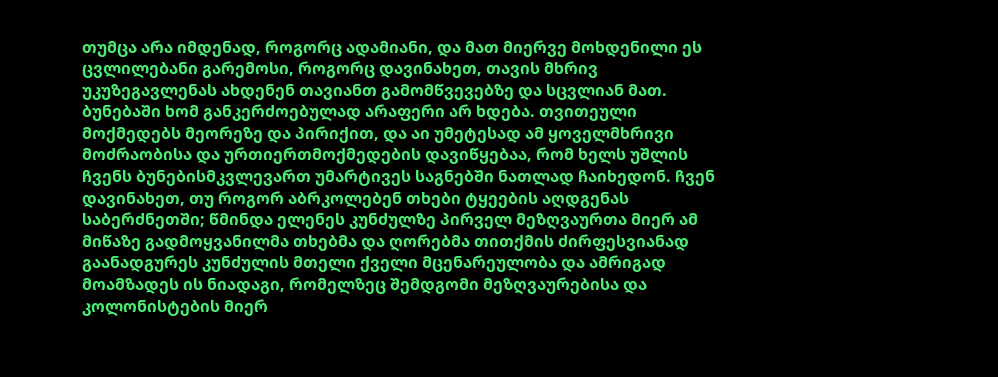თუმცა არა იმდენად, როგორც ადამიანი, და მათ მიერვე მოხდენილი ეს ცვლილებანი გარემოსი, როგორც დავინახეთ, თავის მხრივ უკუზეგავლენას ახდენენ თავიანთ გამომწვევებზე და სცვლიან მათ. ბუნებაში ხომ განკერძოებულად არაფერი არ ხდება. თვითეული მოქმედებს მეორეზე და პირიქით, და აი უმეტესად ამ ყოველმხრივი მოძრაობისა და ურთიერთმოქმედების დავიწყებაა, რომ ხელს უშლის ჩვენს ბუნებისმკვლევართ უმარტივეს საგნებში ნათლად ჩაიხედონ. ჩვენ დავინახეთ, თუ როგორ აბრკოლებენ თხები ტყეების აღდგენას საბერძნეთში; წმინდა ელენეს კუნძულზე პირველ მეზღვაურთა მიერ ამ მიწაზე გადმოყვანილმა თხებმა და ღორებმა თითქმის ძირფესვიანად გაანადგურეს კუნძულის მთელი ქველი მცენარეულობა და ამრიგად მოამზადეს ის ნიადაგი, რომელზეც შემდგომი მეზღვაურებისა და კოლონისტების მიერ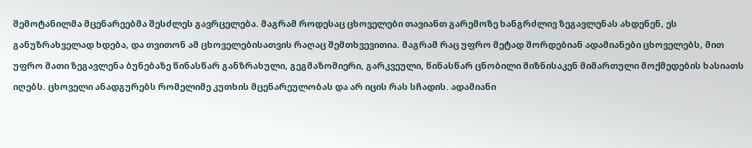შემოტანილმა მცენარეებმა შესძლეს გავრცელება. მაგრამ როდესაც ცხოველები თავიანთ გარემოზე ხანგრძლივ ზეგავლენას ახდენენ, ეს განუზრახველად ხდება, და თვითონ ამ ცხოველებისათვის რაღაც შემთხვევითია. მაგრამ რაც უფრო მეტად შორდებიან ადამიანები ცხოველებს, მით უფრო მათი ზეგავლენა ბუნებაზე წინასწარ განზრახული, გეგმაზომიერი, გარკვეული, წინასწარ ცნობილი მიზნისაკენ მიმართული მოქმედების ხასიათს იღებს. ცხოველი ანადგურებს რომელიმე კუთხის მცენარეულობას და არ იცის რას სჩადის. ადამიანი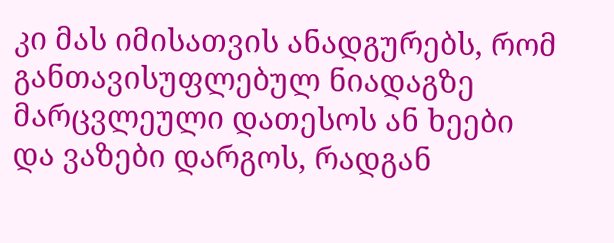კი მას იმისათვის ანადგურებს, რომ განთავისუფლებულ ნიადაგზე მარცვლეული დათესოს ან ხეები და ვაზები დარგოს, რადგან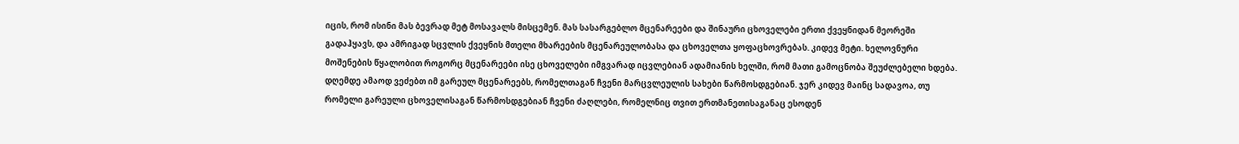იცის, რომ ისინი მას ბევრად მეტ მოსავალს მისცემენ. მას სასარგებლო მცენარეები და შინაური ცხოველები ერთი ქვეყნიდან მეორეში გადაჰყავს, და ამრიგად სცვლის ქვეყნის მთელი მხარეების მცენარეულობასა და ცხოველთა ყოფაცხოვრებას. კიდევ მეტი. ხელოვნური მოშენების წყალობით როგორც მცენარეები ისე ცხოველები იმგვარად იცვლებიან ადამიანის ხელში, რომ მათი გამოცნობა შეუძლებელი ხდება. დღემდე ამაოდ ვეძებთ იმ გარეულ მცენარეებს, რომელთაგან ჩვენი მარცვლეულის სახები წარმოსდგებიან. ჯერ კიდევ მაინც სადავოა, თუ რომელი გარეული ცხოველისაგან წარმოსდგებიან ჩვენი ძაღლები, რომელნიც თვით ერთმანეთისაგანაც ესოდენ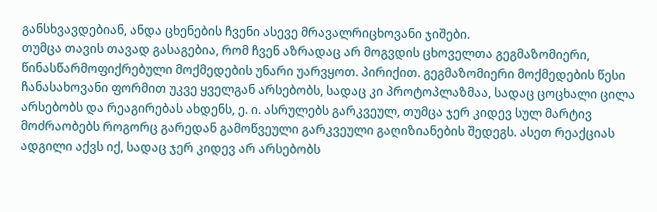განსხვავდებიან, ანდა ცხენების ჩვენი ასევე მრავალრიცხოვანი ჯიშები.
თუმცა თავის თავად გასაგებია, რომ ჩვენ აზრადაც არ მოგვდის ცხოველთა გეგმაზომიერი, წინასწარმოფიქრებული მოქმედების უნარი უარვყოთ. პირიქით. გეგმაზომიერი მოქმედების წესი ჩანასახოვანი ფორმით უკვე ყველგან არსებობს, სადაც კი პროტოპლაზმაა, სადაც ცოცხალი ცილა არსებობს და რეაგირებას ახდენს, ე. ი. ასრულებს გარკვეულ, თუმცა ჯერ კიდევ სულ მარტივ მოძრაობებს როგორც გარედან გამოწვეული გარკვეული გაღიზიანების შედეგს. ასეთ რეაქციას ადგილი აქვს იქ, სადაც ჯერ კიდევ არ არსებობს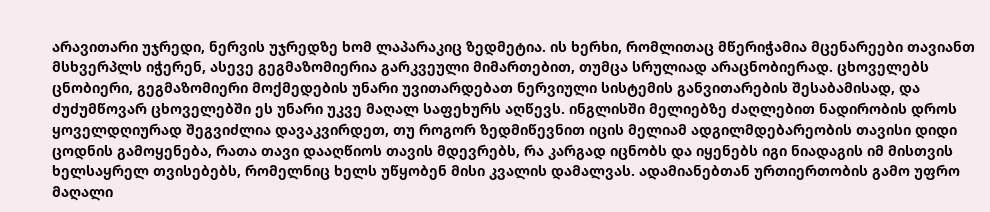არავითარი უჯრედი, ნერვის უჯრედზე ხომ ლაპარაკიც ზედმეტია. ის ხერხი, რომლითაც მწერიჭამია მცენარეები თავიანთ მსხვერპლს იჭერენ, ასევე გეგმაზომიერია გარკვეული მიმართებით, თუმცა სრულიად არაცნობიერად. ცხოველებს ცნობიერი, გეგმაზომიერი მოქმედების უნარი უვითარდებათ ნერვიული სისტემის განვითარების შესაბამისად, და ძუძუმწოვარ ცხოველებში ეს უნარი უკვე მაღალ საფეხურს აღწევს. ინგლისში მელიებზე ძაღლებით ნადირობის დროს ყოველდღიურად შეგვიძლია დავაკვირდეთ, თუ როგორ ზედმიწევნით იცის მელიამ ადგილმდებარეობის თავისი დიდი ცოდნის გამოყენება, რათა თავი დააღწიოს თავის მდევრებს, რა კარგად იცნობს და იყენებს იგი ნიადაგის იმ მისთვის ხელსაყრელ თვისებებს, რომელნიც ხელს უწყობენ მისი კვალის დამალვას. ადამიანებთან ურთიერთობის გამო უფრო მაღალი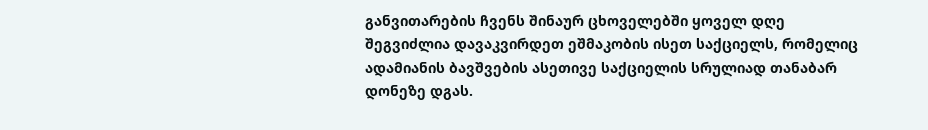განვითარების ჩვენს შინაურ ცხოველებში ყოველ დღე შეგვიძლია დავაკვირდეთ ეშმაკობის ისეთ საქციელს, რომელიც ადამიანის ბავშვების ასეთივე საქციელის სრულიად თანაბარ დონეზე დგას.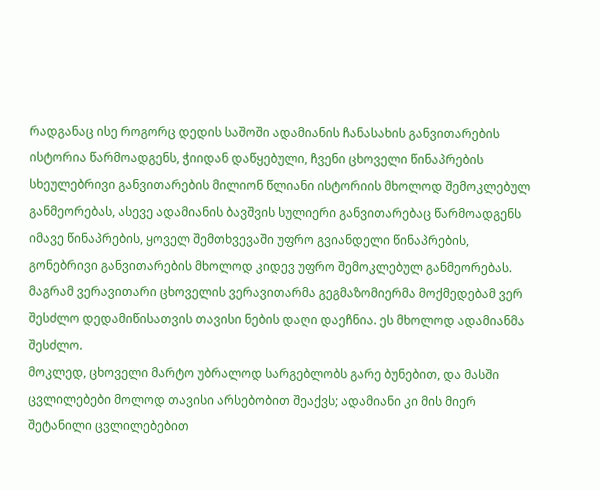რადგანაც ისე როგორც დედის საშოში ადამიანის ჩანასახის განვითარების ისტორია წარმოადგენს, ჭიიდან დაწყებული, ჩვენი ცხოველი წინაპრების სხეულებრივი განვითარების მილიონ წლიანი ისტორიის მხოლოდ შემოკლებულ განმეორებას, ასევე ადამიანის ბავშვის სულიერი განვითარებაც წარმოადგენს იმავე წინაპრების, ყოველ შემთხვევაში უფრო გვიანდელი წინაპრების, გონებრივი განვითარების მხოლოდ კიდევ უფრო შემოკლებულ განმეორებას. მაგრამ ვერავითარი ცხოველის ვერავითარმა გეგმაზომიერმა მოქმედებამ ვერ შესძლო დედამიწისათვის თავისი ნების დაღი დაეჩნია. ეს მხოლოდ ადამიანმა შესძლო.
მოკლედ, ცხოველი მარტო უბრალოდ სარგებლობს გარე ბუნებით, და მასში ცვლილებები მოლოდ თავისი არსებობით შეაქვს; ადამიანი კი მის მიერ შეტანილი ცვლილებებით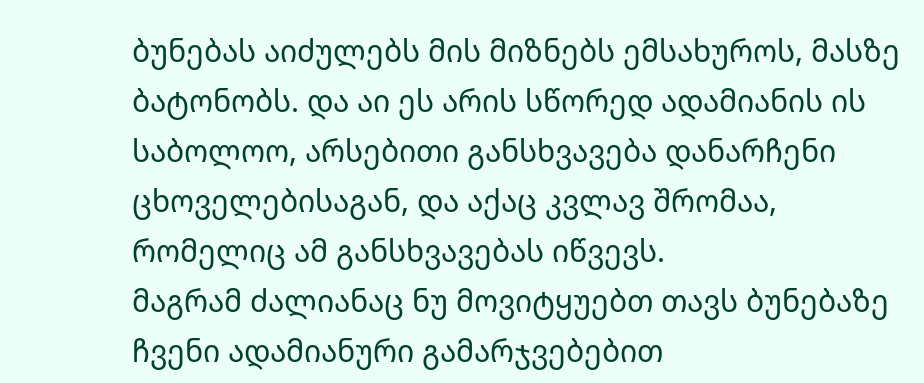ბუნებას აიძულებს მის მიზნებს ემსახუროს, მასზე ბატონობს. და აი ეს არის სწორედ ადამიანის ის საბოლოო, არსებითი განსხვავება დანარჩენი ცხოველებისაგან, და აქაც კვლავ შრომაა, რომელიც ამ განსხვავებას იწვევს.
მაგრამ ძალიანაც ნუ მოვიტყუებთ თავს ბუნებაზე ჩვენი ადამიანური გამარჯვებებით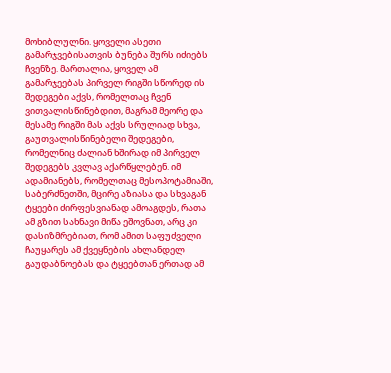მოხიბლულნი. ყოველი ასეთი გამარჯვებისათვის ბუნება შურს იძიებს ჩვენზე. მართალია, ყოველ ამ გამარჯეებას პირველ რიგში სწორედ ის შედეგები აქვს, რომელთაც ჩვენ ვითვალისწინებდით, მაგრამ მეორე და მესამე რიგში მას აქვს სრულიად სხვა, გაუთვალისწინებელი შედეგები, რომელნიც ძალიან ხშირად იმ პირველ შედეგებს კვლავ აქარწყლებენ. იმ ადამიანებს, რომელთაც მესოპოტამიაში, საბერძნეთში, მცირე აზიასა და სხვაგან ტყეები ძირფესვიანად ამოაგდეს, რათა ამ გზით სახნავი მიწა ეშოვნათ, არც კი დასიზმრებიათ, რომ ამით საფუძველი ჩაუყარეს ამ ქვეყნების ახლანდელ გაუდაბნოებას და ტყეებთან ერთად ამ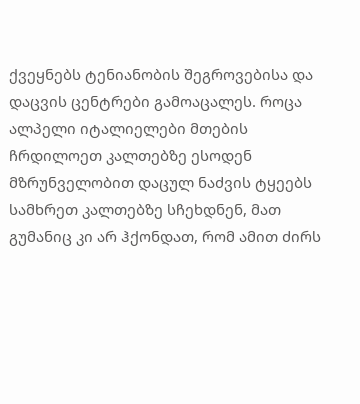ქვეყნებს ტენიანობის შეგროვებისა და დაცვის ცენტრები გამოაცალეს. როცა ალპელი იტალიელები მთების ჩრდილოეთ კალთებზე ესოდენ მზრუნველობით დაცულ ნაძვის ტყეებს სამხრეთ კალთებზე სჩეხდნენ, მათ გუმანიც კი არ ჰქონდათ, რომ ამით ძირს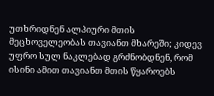უთხრიდნენ ალპიური მთის მეცხოველეობას თავიანთ მხარეში; კიდევ უფრო სულ ნაკლებად გრძნობდნენ, რომ ისინი ამით თავიანთ მთის წყაროებს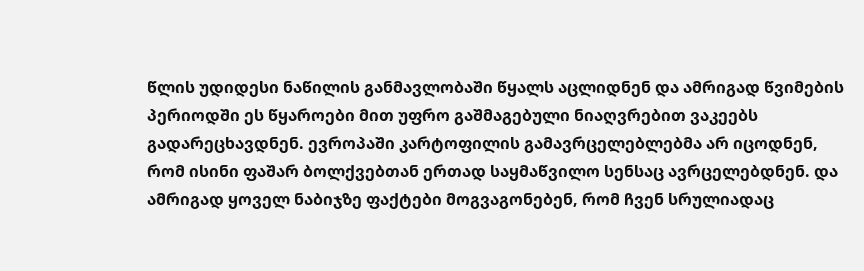წლის უდიდესი ნაწილის განმავლობაში წყალს აცლიდნენ და ამრიგად წვიმების პერიოდში ეს წყაროები მით უფრო გაშმაგებული ნიაღვრებით ვაკეებს გადარეცხავდნენ. ევროპაში კარტოფილის გამავრცელებლებმა არ იცოდნენ, რომ ისინი ფაშარ ბოლქვებთან ერთად საყმაწვილო სენსაც ავრცელებდნენ. და ამრიგად ყოველ ნაბიჯზე ფაქტები მოგვაგონებენ, რომ ჩვენ სრულიადაც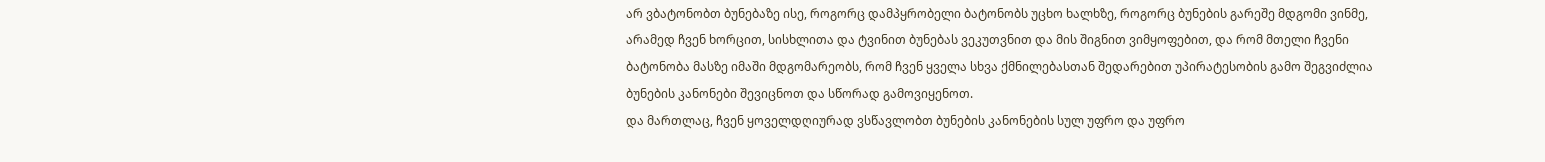არ ვბატონობთ ბუნებაზე ისე, როგორც დამპყრობელი ბატონობს უცხო ხალხზე, როგორც ბუნების გარეშე მდგომი ვინმე, არამედ ჩვენ ხორცით, სისხლითა და ტვინით ბუნებას ვეკუთვნით და მის შიგნით ვიმყოფებით, და რომ მთელი ჩვენი ბატონობა მასზე იმაში მდგომარეობს, რომ ჩვენ ყველა სხვა ქმნილებასთან შედარებით უპირატესობის გამო შეგვიძლია ბუნების კანონები შევიცნოთ და სწორად გამოვიყენოთ.
და მართლაც, ჩვენ ყოველდღიურად ვსწავლობთ ბუნების კანონების სულ უფრო და უფრო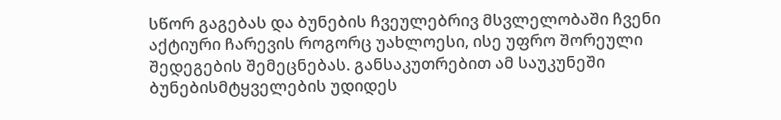სწორ გაგებას და ბუნების ჩვეულებრივ მსვლელობაში ჩვენი აქტიური ჩარევის როგორც უახლოესი, ისე უფრო შორეული შედეგების შემეცნებას. განსაკუთრებით ამ საუკუნეში ბუნებისმტყველების უდიდეს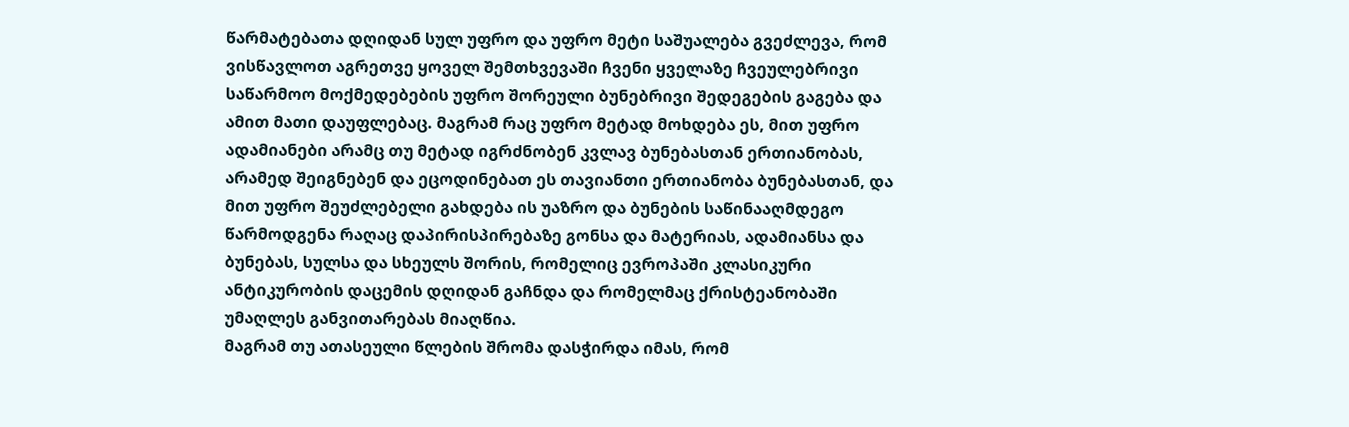წარმატებათა დღიდან სულ უფრო და უფრო მეტი საშუალება გვეძლევა, რომ ვისწავლოთ აგრეთვე ყოველ შემთხვევაში ჩვენი ყველაზე ჩვეულებრივი საწარმოო მოქმედებების უფრო შორეული ბუნებრივი შედეგების გაგება და ამით მათი დაუფლებაც. მაგრამ რაც უფრო მეტად მოხდება ეს, მით უფრო ადამიანები არამც თუ მეტად იგრძნობენ კვლავ ბუნებასთან ერთიანობას, არამედ შეიგნებენ და ეცოდინებათ ეს თავიანთი ერთიანობა ბუნებასთან, და მით უფრო შეუძლებელი გახდება ის უაზრო და ბუნების საწინააღმდეგო წარმოდგენა რაღაც დაპირისპირებაზე გონსა და მატერიას, ადამიანსა და ბუნებას, სულსა და სხეულს შორის, რომელიც ევროპაში კლასიკური ანტიკურობის დაცემის დღიდან გაჩნდა და რომელმაც ქრისტეანობაში უმაღლეს განვითარებას მიაღწია.
მაგრამ თუ ათასეული წლების შრომა დასჭირდა იმას, რომ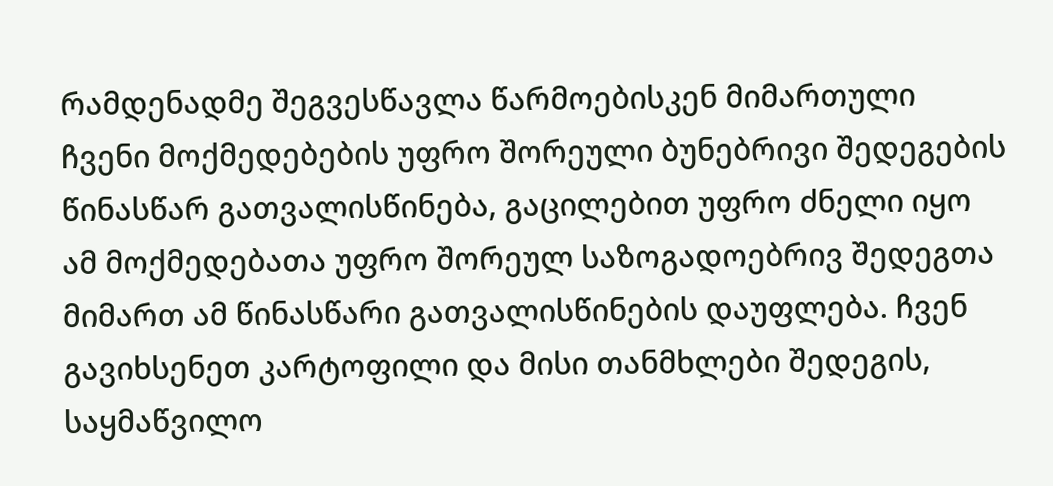რამდენადმე შეგვესწავლა წარმოებისკენ მიმართული ჩვენი მოქმედებების უფრო შორეული ბუნებრივი შედეგების წინასწარ გათვალისწინება, გაცილებით უფრო ძნელი იყო ამ მოქმედებათა უფრო შორეულ საზოგადოებრივ შედეგთა მიმართ ამ წინასწარი გათვალისწინების დაუფლება. ჩვენ გავიხსენეთ კარტოფილი და მისი თანმხლები შედეგის, საყმაწვილო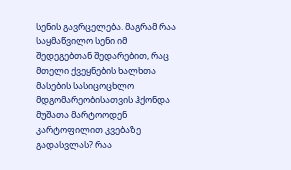სენის გავრცელება. მაგრამ რაა საყმაწვილო სენი იმ შედეგებთან შედარებით, რაც მთელი ქვეყნების ხალხთა მასების სასიცოცხლო მდგომარეობისათვის ჰქონდა მუშათა მარტოოდენ კარტოფილით კვებაზე გადასვლას? რაა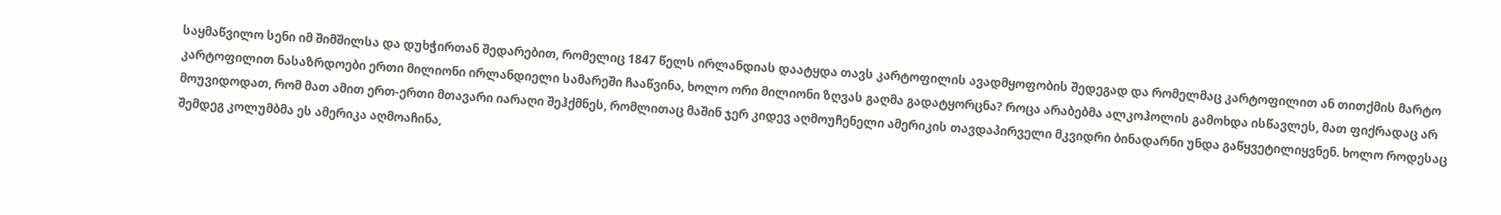საყმაწვილო სენი იმ შიმშილსა და დუხჭირთან შედარებით, რომელიც 1847 წელს ირლანდიას დაატყდა თავს კარტოფილის ავადმყოფობის შედეგად და რომელმაც კარტოფილით ან თითქმის მარტო კარტოფილით ნასაზრდოები ერთი მილიონი ირლანდიელი სამარეში ჩააწვინა, ხოლო ორი მილიონი ზღვას გაღმა გადატყორცნა? როცა არაბებმა ალკოჰოლის გამოხდა ისწავლეს, მათ ფიქრადაც არ მოუვიდოდათ, რომ მათ ამით ერთ-ერთი მთავარი იარაღი შეჰქმნეს, რომლითაც მაშინ ჯერ კიდევ აღმოუჩენელი ამერიკის თავდაპირველი მკვიდრი ბინადარნი უნდა გაწყვეტილიყვნენ. ხოლო როდესაც შემდეგ კოლუმბმა ეს ამერიკა აღმოაჩინა,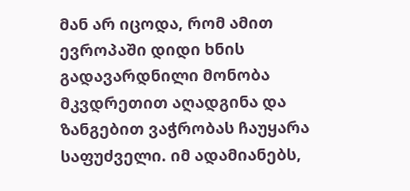მან არ იცოდა, რომ ამით ევროპაში დიდი ხნის გადავარდნილი მონობა მკვდრეთით აღადგინა და ზანგებით ვაჭრობას ჩაუყარა საფუძველი. იმ ადამიანებს,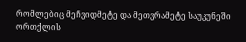რომლებიც მეჩვიდმეტე და მეთვრამეტე საუკუნეში ორთქლის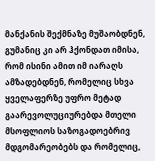მანქანის შექმნაზე მუშაობდნენ, გუმანიც კი არ ჰქონდათ იმისა, რომ ისინი ამით იმ იარაღს ამზადებდნენ, რომელიც სხვა ყველაფერზე უფრო მეტად გაარევოლუციურებდა მთელი მსოფლიოს საზოგადოებრივ მდგომარეობებს და რომელიც,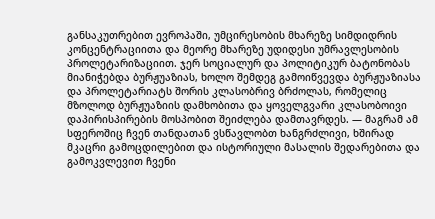განსაკუთრებით ევროპაში, უმცირესობის მხარეზე სიმდიდრის კონცენტრაციითა და მეორე მხარეზე უდიდესი უმრავლესობის პროლეტარიზაციით. ჯერ სოციალურ და პოლიტიკურ ბატონობას მიანიჭებდა ბურჟუაზიას, ხოლო შემდეგ გამოიწვევდა ბურჟუაზიასა და პროლეტარიატს შორის კლასობრივ ბრძოლას, რომელიც მზოლოდ ბურჟუაზიის დამხობითა და ყოველგვარი კლასობოივი დაპირისპირების მოსპობით შეიძლება დამთავრდეს. — მაგრამ ამ სფეროშიც ჩვენ თანდათან ვსწავლობთ ხანგრძლივი, ხშირად მკაცრი გამოცდილებით და ისტორიული მასალის შედარებითა და გამოკვლევით ჩვენი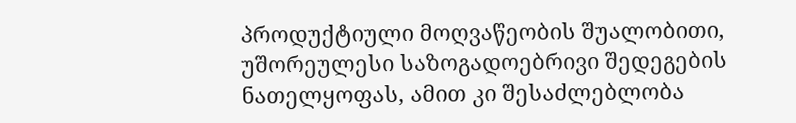პროდუქტიული მოღვაწეობის შუალობითი, უშორეულესი საზოგადოებრივი შედეგების ნათელყოფას, ამით კი შესაძლებლობა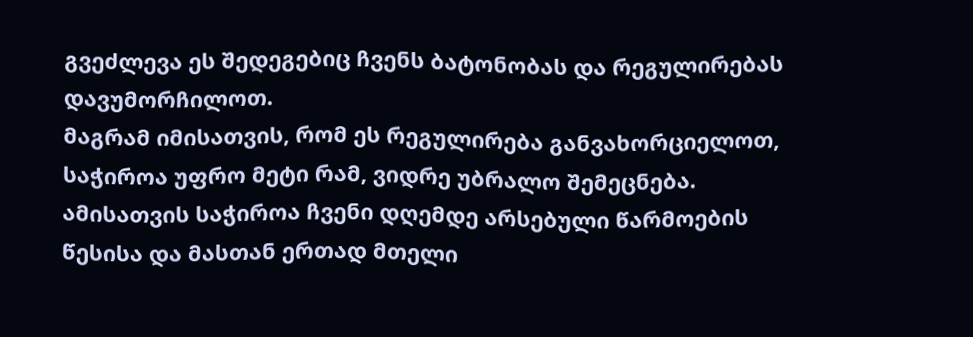გვეძლევა ეს შედეგებიც ჩვენს ბატონობას და რეგულირებას დავუმორჩილოთ.
მაგრამ იმისათვის, რომ ეს რეგულირება განვახორციელოთ, საჭიროა უფრო მეტი რამ, ვიდრე უბრალო შემეცნება. ამისათვის საჭიროა ჩვენი დღემდე არსებული წარმოების წესისა და მასთან ერთად მთელი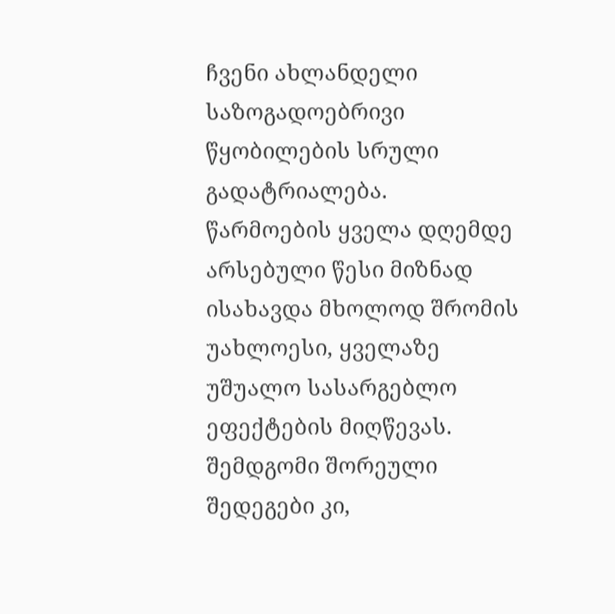ჩვენი ახლანდელი საზოგადოებრივი წყობილების სრული გადატრიალება.
წარმოების ყველა დღემდე არსებული წესი მიზნად ისახავდა მხოლოდ შრომის უახლოესი, ყველაზე უშუალო სასარგებლო ეფექტების მიღწევას. შემდგომი შორეული შედეგები კი,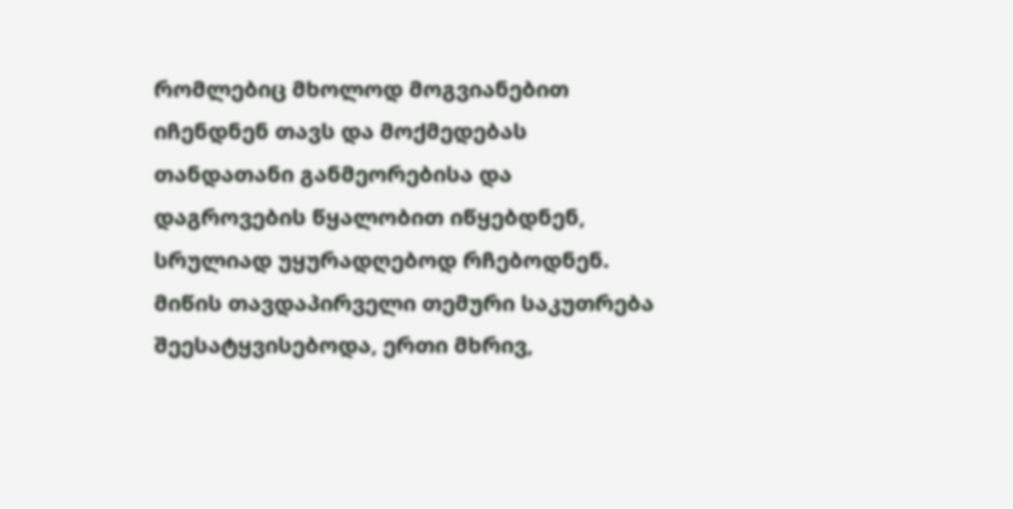რომლებიც მხოლოდ მოგვიანებით იჩენდნენ თავს და მოქმედებას თანდათანი განმეორებისა და დაგროვების წყალობით იწყებდნენ, სრულიად უყურადღებოდ რჩებოდნენ. მიწის თავდაპირველი თემური საკუთრება შეესატყვისებოდა, ერთი მხრივ,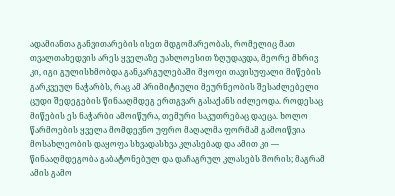ადამიანთა განვითარების ისეთ მდგომარეობას, რომელიც მათ თვალთახედვის არეს ყველაზე უახლოესით ზღუდავდა, მეორე მხრივ კი, იგი გულისხმობდა განკარგულებაში მყოფი თავისუფალი მიწების გარკვეულ ნაჭარბს, რაც ამ პრიმიტიული მეურნეობის შესაძლებელი ცუდი შედეგების წინააღმდეგ ერთგვარ გასაქანს იძლეოდა. როდესაც მიწების ეს ნაჭარბი ამოიწურა, თემური საკუთრებაც დაეცა. ხოლო წარმოების ყველა მომდევნო უფრო მაღალმა ფორმამ გამოიწვია მოსახლეობის დაყოფა სხვადასხვა კლასებად და ამით კი — წინააღმდეგობა გაბატონებულ და დაჩაგრულ კლასებს შორის; მაგრამ ამის გამო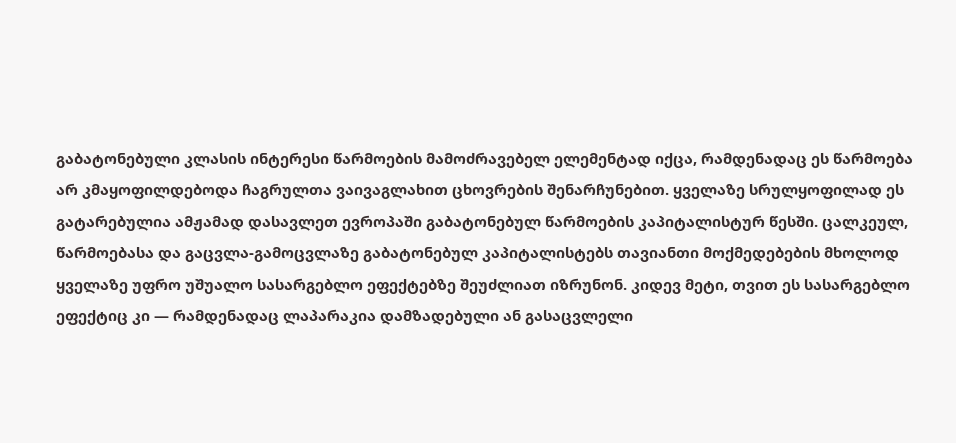გაბატონებული კლასის ინტერესი წარმოების მამოძრავებელ ელემენტად იქცა, რამდენადაც ეს წარმოება არ კმაყოფილდებოდა ჩაგრულთა ვაივაგლახით ცხოვრების შენარჩუნებით. ყველაზე სრულყოფილად ეს გატარებულია ამჟამად დასავლეთ ევროპაში გაბატონებულ წარმოების კაპიტალისტურ წესში. ცალკეულ, წარმოებასა და გაცვლა-გამოცვლაზე გაბატონებულ კაპიტალისტებს თავიანთი მოქმედებების მხოლოდ ყველაზე უფრო უშუალო სასარგებლო ეფექტებზე შეუძლიათ იზრუნონ. კიდევ მეტი, თვით ეს სასარგებლო ეფექტიც კი — რამდენადაც ლაპარაკია დამზადებული ან გასაცვლელი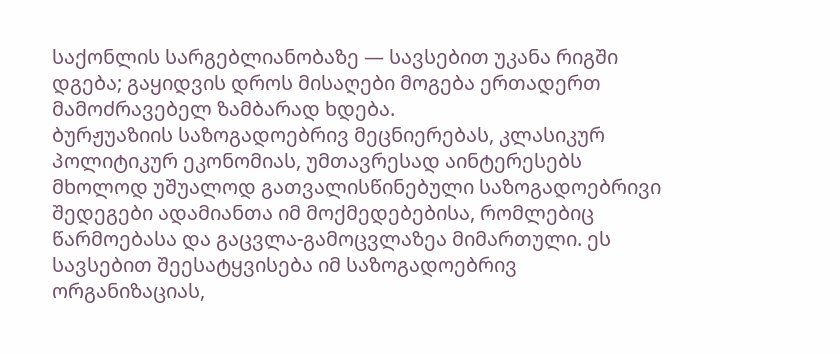საქონლის სარგებლიანობაზე — სავსებით უკანა რიგში დგება; გაყიდვის დროს მისაღები მოგება ერთადერთ მამოძრავებელ ზამბარად ხდება.
ბურჟუაზიის საზოგადოებრივ მეცნიერებას, კლასიკურ პოლიტიკურ ეკონომიას, უმთავრესად აინტერესებს მხოლოდ უშუალოდ გათვალისწინებული საზოგადოებრივი შედეგები ადამიანთა იმ მოქმედებებისა, რომლებიც წარმოებასა და გაცვლა-გამოცვლაზეა მიმართული. ეს სავსებით შეესატყვისება იმ საზოგადოებრივ ორგანიზაციას,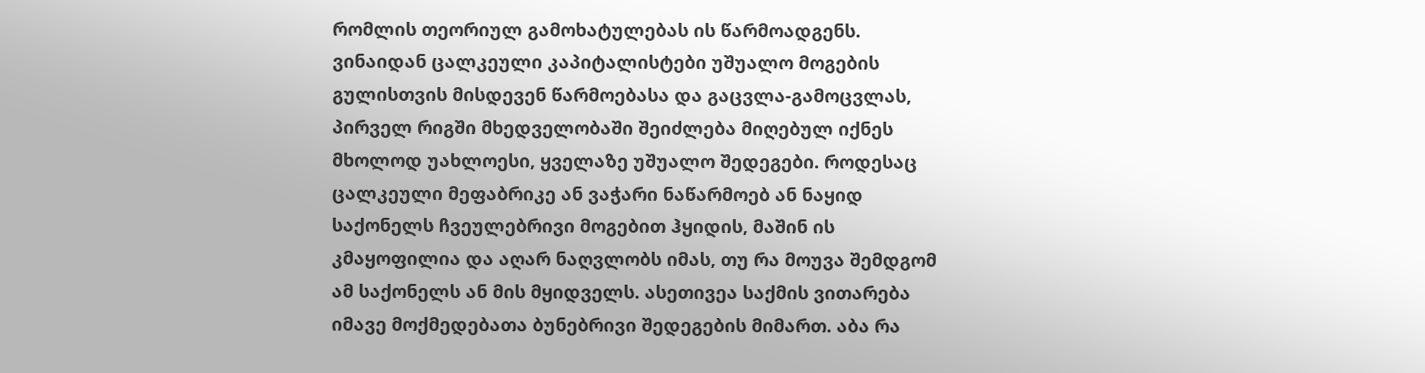რომლის თეორიულ გამოხატულებას ის წარმოადგენს. ვინაიდან ცალკეული კაპიტალისტები უშუალო მოგების გულისთვის მისდევენ წარმოებასა და გაცვლა-გამოცვლას, პირველ რიგში მხედველობაში შეიძლება მიღებულ იქნეს მხოლოდ უახლოესი, ყველაზე უშუალო შედეგები. როდესაც ცალკეული მეფაბრიკე ან ვაჭარი ნაწარმოებ ან ნაყიდ საქონელს ჩვეულებრივი მოგებით ჰყიდის, მაშინ ის კმაყოფილია და აღარ ნაღვლობს იმას, თუ რა მოუვა შემდგომ ამ საქონელს ან მის მყიდველს. ასეთივეა საქმის ვითარება იმავე მოქმედებათა ბუნებრივი შედეგების მიმართ. აბა რა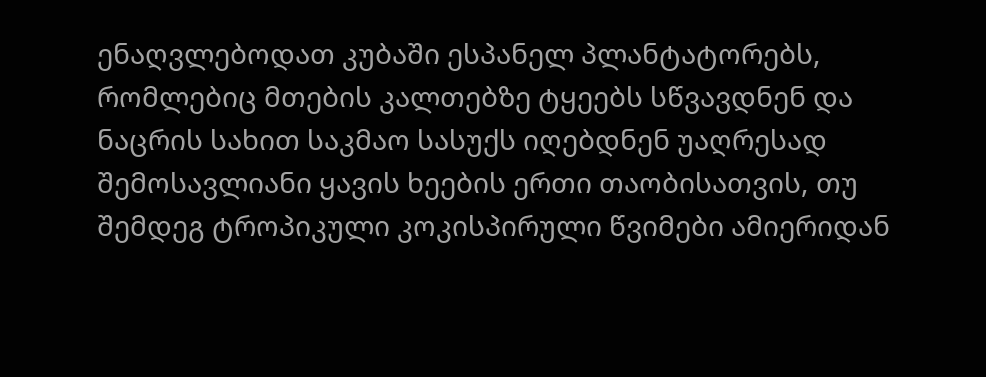ენაღვლებოდათ კუბაში ესპანელ პლანტატორებს, რომლებიც მთების კალთებზე ტყეებს სწვავდნენ და ნაცრის სახით საკმაო სასუქს იღებდნენ უაღრესად შემოსავლიანი ყავის ხეების ერთი თაობისათვის, თუ შემდეგ ტროპიკული კოკისპირული წვიმები ამიერიდან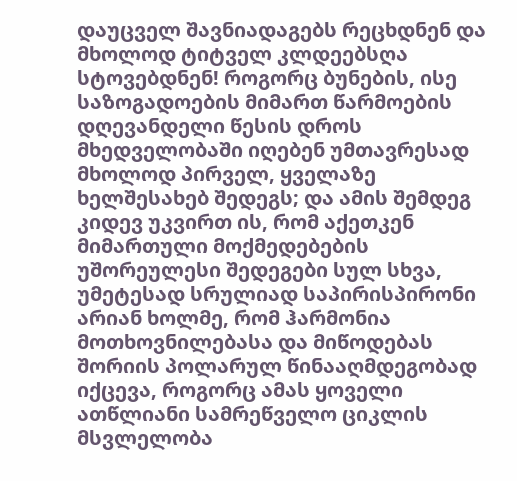დაუცველ შავნიადაგებს რეცხდნენ და მხოლოდ ტიტველ კლდეებსღა სტოვებდნენ! როგორც ბუნების, ისე საზოგადოების მიმართ წარმოების დღევანდელი წესის დროს მხედველობაში იღებენ უმთავრესად მხოლოდ პირველ, ყველაზე ხელშესახებ შედეგს; და ამის შემდეგ კიდევ უკვირთ ის, რომ აქეთკენ მიმართული მოქმედებების უშორეულესი შედეგები სულ სხვა, უმეტესად სრულიად საპირისპირონი არიან ხოლმე, რომ ჰარმონია მოთხოვნილებასა და მიწოდებას შორიის პოლარულ წინააღმდეგობად იქცევა, როგორც ამას ყოველი ათწლიანი სამრეწველო ციკლის მსვლელობა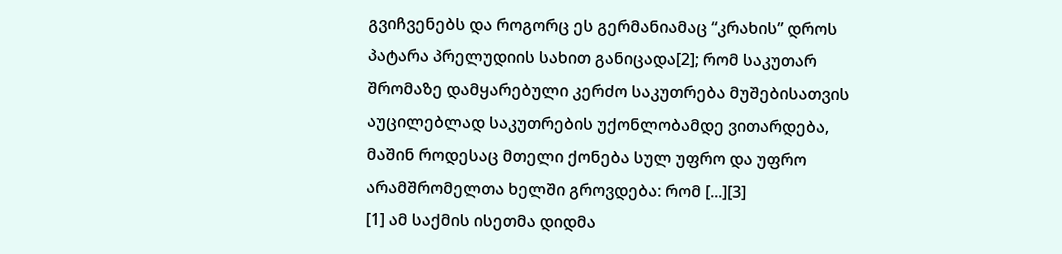გვიჩვენებს და როგორც ეს გერმანიამაც “კრახის” დროს პატარა პრელუდიის სახით განიცადა[2]; რომ საკუთარ შრომაზე დამყარებული კერძო საკუთრება მუშებისათვის აუცილებლად საკუთრების უქონლობამდე ვითარდება, მაშინ როდესაც მთელი ქონება სულ უფრო და უფრო არამშრომელთა ხელში გროვდება: რომ [...][3]
[1] ამ საქმის ისეთმა დიდმა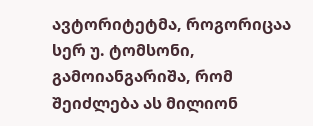ავტორიტეტმა, როგორიცაა სერ უ. ტომსონი, გამოიანგარიშა, რომ შეიძლება ას მილიონ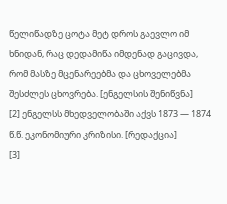წელიწადზე ცოტა მეტ დროს გაევლო იმ ხნიდან, რაც დედამიწა იმდენად გაცივდა, რომ მასზე მცენარეებმა და ცხოველებმა შესძლეს ცხოვრება. [ენგელსის შენიწვნა]
[2] ენგელსს მხედველობაში აქვს 1873 — 1874 წ.წ. ეკონომიური კრიზისი. [რედაქცია]
[3]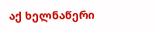აქ ხელნაწერი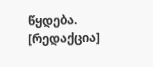წყდება. [რედაქცია]